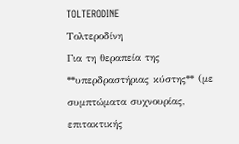TOLTERODINE
Τολτεροδίνη
Για τη θεραπεία της **υπερδραστήριας κύστης** (με συμπτώματα συχνουρίας, επιτακτικής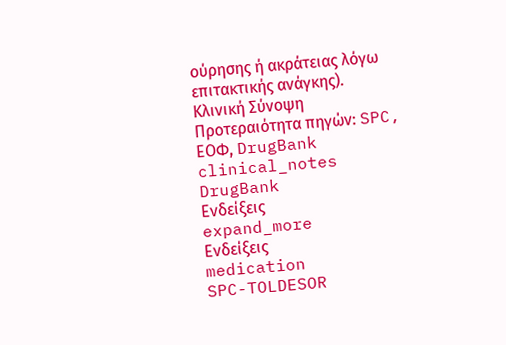ούρησης ή ακράτειας λόγω επιτακτικής ανάγκης).
Κλινική Σύνοψη
Προτεραιότητα πηγών: SPC, ΕΟΦ, DrugBank
clinical_notes
DrugBank
Ενδείξεις
expand_more
Ενδείξεις
medication
SPC-TOLDESOR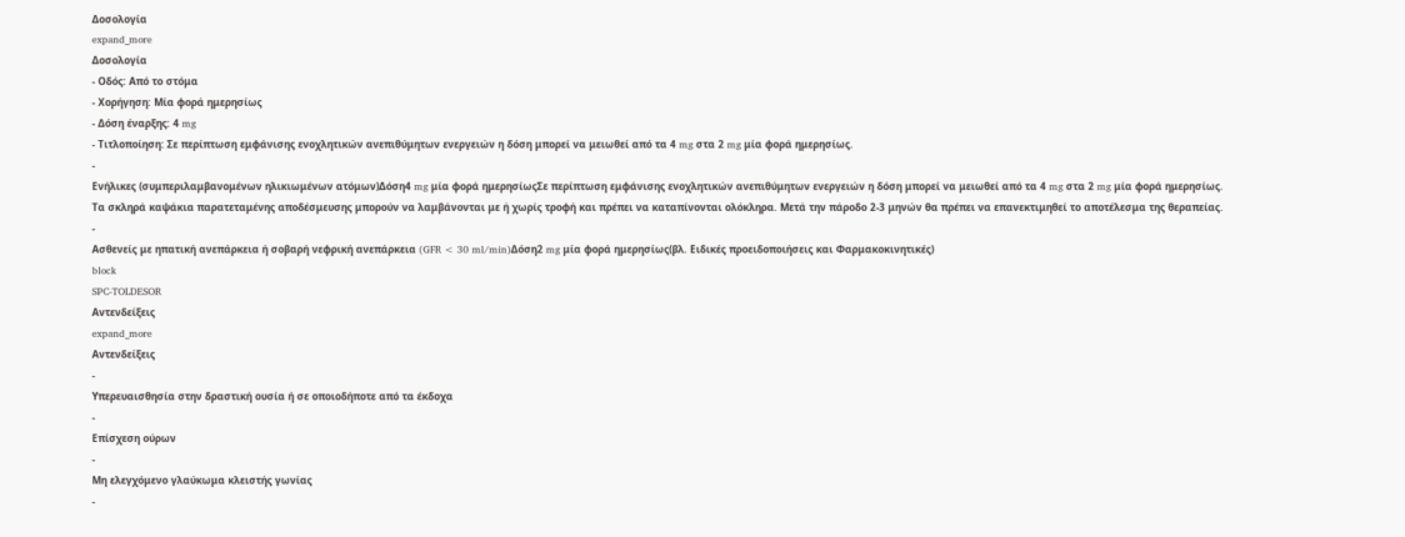Δοσολογία
expand_more
Δοσολογία
- Οδός: Από το στόμα
- Χορήγηση: Μία φορά ημερησίως
- Δόση έναρξης: 4 mg
- Τιτλοποίηση: Σε περίπτωση εμφάνισης ενοχλητικών ανεπιθύμητων ενεργειών η δόση μπορεί να μειωθεί από τα 4 mg στα 2 mg μία φορά ημερησίως.
-
Ενήλικες (συμπεριλαμβανομένων ηλικιωμένων ατόμων)Δόση4 mg μία φορά ημερησίωςΣε περίπτωση εμφάνισης ενοχλητικών ανεπιθύμητων ενεργειών η δόση μπορεί να μειωθεί από τα 4 mg στα 2 mg μία φορά ημερησίως. Τα σκληρά καψάκια παρατεταμένης αποδέσμευσης μπορούν να λαμβάνονται με ή χωρίς τροφή και πρέπει να καταπίνονται ολόκληρα. Μετά την πάροδο 2-3 μηνών θα πρέπει να επανεκτιμηθεί το αποτέλεσμα της θεραπείας.
-
Ασθενείς με ηπατική ανεπάρκεια ή σοβαρή νεφρική ανεπάρκεια (GFR < 30 ml/min)Δόση2 mg μία φορά ημερησίως(βλ. Ειδικές προειδοποιήσεις και Φαρμακοκινητικές)
block
SPC-TOLDESOR
Αντενδείξεις
expand_more
Αντενδείξεις
-
Υπερευαισθησία στην δραστική ουσία ή σε οποιοδήποτε από τα έκδοχα
-
Επίσχεση ούρων
-
Μη ελεγχόμενο γλαύκωμα κλειστής γωνίας
-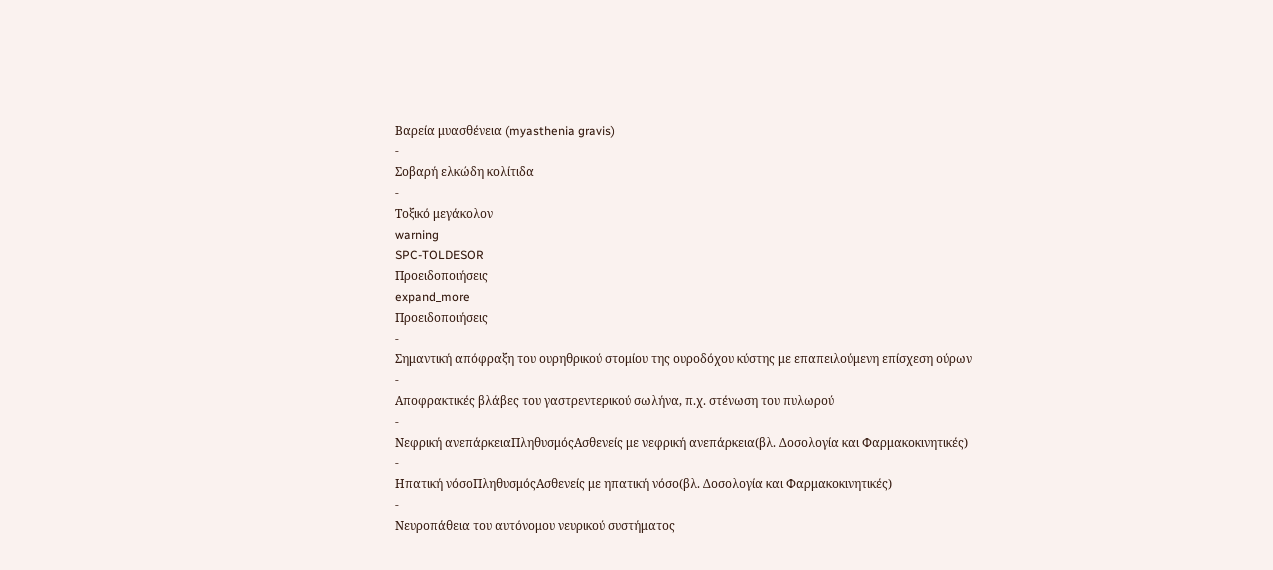Βαρεία μυασθένεια (myasthenia gravis)
-
Σοβαρή ελκώδη κολίτιδα
-
Τοξικό μεγάκολον
warning
SPC-TOLDESOR
Προειδοποιήσεις
expand_more
Προειδοποιήσεις
-
Σημαντική απόφραξη του ουρηθρικού στομίου της ουροδόχου κύστης με επαπειλούμενη επίσχεση ούρων
-
Αποφρακτικές βλάβες του γαστρεντερικού σωλήνα, π.χ. στένωση του πυλωρού
-
Νεφρική ανεπάρκειαΠληθυσμόςΑσθενείς με νεφρική ανεπάρκεια(βλ. Δοσολογία και Φαρμακοκινητικές)
-
Ηπατική νόσοΠληθυσμόςΑσθενείς με ηπατική νόσο(βλ. Δοσολογία και Φαρμακοκινητικές)
-
Νευροπάθεια του αυτόνομου νευρικού συστήματος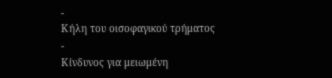-
Κήλη του οισοφαγικού τρήματος
-
Κίνδυνος για μειωμένη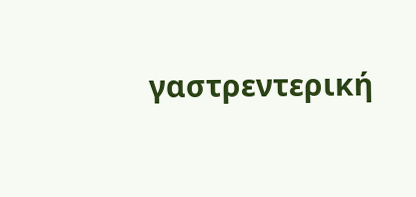γαστρεντερική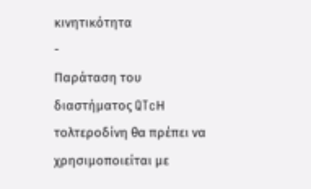κινητικότητα
-
Παράταση του διαστήματος QTcΗ τολτεροδίνη θα πρέπει να χρησιμοποιείται με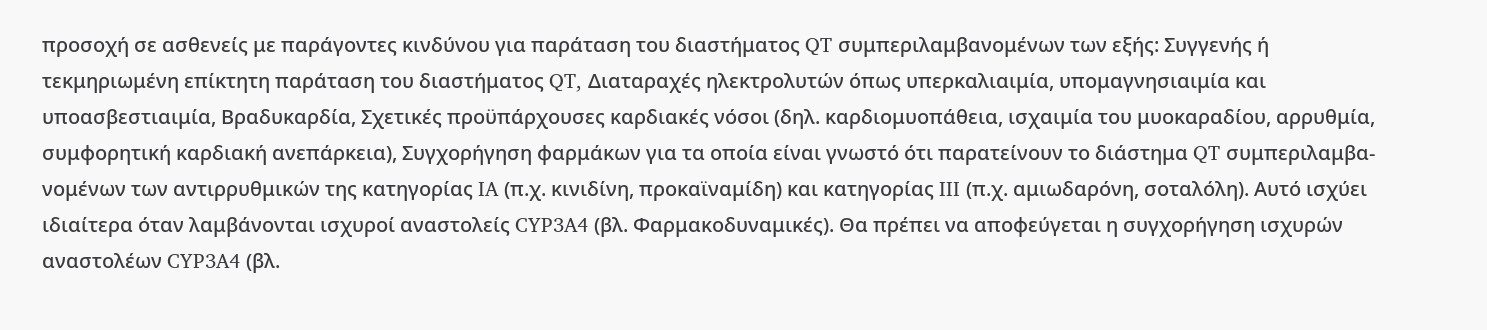προσοχή σε ασθενείς με παράγοντες κινδύνου για παράταση του διαστήματος QT συμπεριλαμβανομένων των εξής: Συγγενής ή τεκμηριωμένη επίκτητη παράταση του διαστήματος QT, Διαταραχές ηλεκτρολυτών όπως υπερκαλιαιμία, υπομαγνησιαιμία και υποασβεστιαιμία, Βραδυκαρδία, Σχετικές προϋπάρχουσες καρδιακές νόσοι (δηλ. καρδιομυοπάθεια, ισχαιμία του μυοκαραδίου, αρρυθμία, συμφορητική καρδιακή ανεπάρκεια), Συγχορήγηση φαρμάκων για τα οποία είναι γνωστό ότι παρατείνουν το διάστημα QT συμπεριλαμβα-νομένων των αντιρρυθμικών της κατηγορίας IA (π.χ. κινιδίνη, προκαϊναμίδη) και κατηγορίας III (π.χ. αμιωδαρόνη, σοταλόλη). Αυτό ισχύει ιδιαίτερα όταν λαμβάνονται ισχυροί αναστολείς CYP3A4 (βλ. Φαρμακοδυναμικές). Θα πρέπει να αποφεύγεται η συγχορήγηση ισχυρών αναστολέων CYP3A4 (βλ.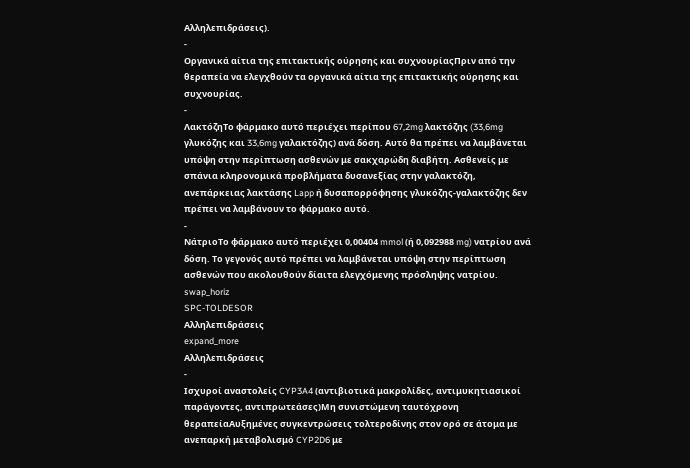Αλληλεπιδράσεις).
-
Οργανικά αίτια της επιτακτικής ούρησης και συχνουρίαςΠριν από την θεραπεία να ελεγχθούν τα οργανικά αίτια της επιτακτικής ούρησης και συχνουρίας.
-
ΛακτόζηΤο φάρμακο αυτό περιέχει περίπου 67,2mg λακτόζης (33,6mg γλυκόζης και 33,6mg γαλακτόζης) ανά δόση. Αυτό θα πρέπει να λαμβάνεται υπόψη στην περίπτωση ασθενών με σακχαρώδη διαβήτη. Ασθενείς με σπάνια κληρονομικά προβλήματα δυσανεξίας στην γαλακτόζη, ανεπάρκειας λακτάσης Lapp ή δυσαπορρόφησης γλυκόζης-γαλακτόζης δεν πρέπει να λαμβάνουν το φάρμακο αυτό.
-
ΝάτριοΤο φάρμακο αυτό περιέχει 0,00404 mmol (ή 0,092988 mg) νατρίου ανά δόση. Το γεγονός αυτό πρέπει να λαμβάνεται υπόψη στην περίπτωση ασθενών που ακολουθούν δίαιτα ελεγχόμενης πρόσληψης νατρίου.
swap_horiz
SPC-TOLDESOR
Αλληλεπιδράσεις
expand_more
Αλληλεπιδράσεις
-
Ισχυροί αναστολείς CYP3A4 (αντιβιοτικά μακρολίδες, αντιμυκητιασικοί παράγοντες, αντιπρωτεάσες)Μη συνιστώμενη ταυτόχρονη θεραπείαΑυξημένες συγκεντρώσεις τολτεροδίνης στον ορό σε άτομα με ανεπαρκή μεταβολισμό CYP2D6 με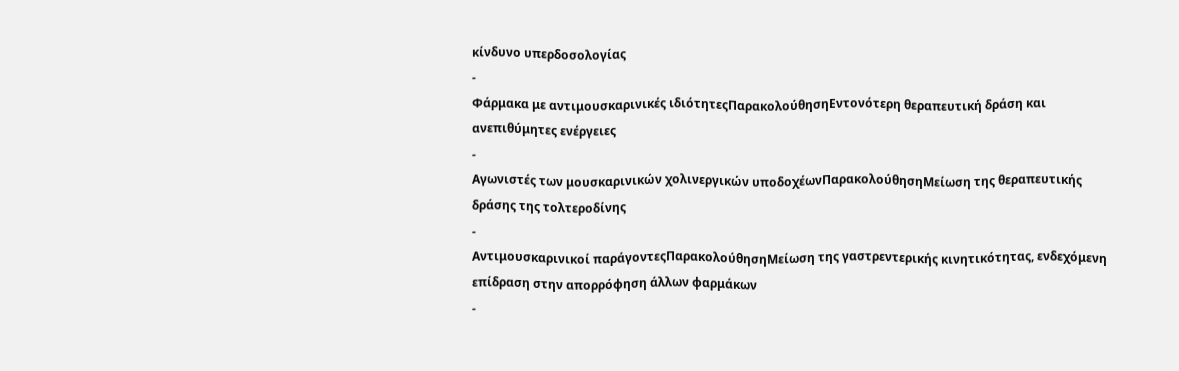κίνδυνο υπερδοσολογίας
-
Φάρμακα με αντιμουσκαρινικές ιδιότητεςΠαρακολούθησηΕντονότερη θεραπευτική δράση και ανεπιθύμητες ενέργειες
-
Αγωνιστές των μουσκαρινικών χολινεργικών υποδοχέωνΠαρακολούθησηΜείωση της θεραπευτικής δράσης της τολτεροδίνης
-
Αντιμουσκαρινικοί παράγοντεςΠαρακολούθησηΜείωση της γαστρεντερικής κινητικότητας, ενδεχόμενη επίδραση στην απορρόφηση άλλων φαρμάκων
-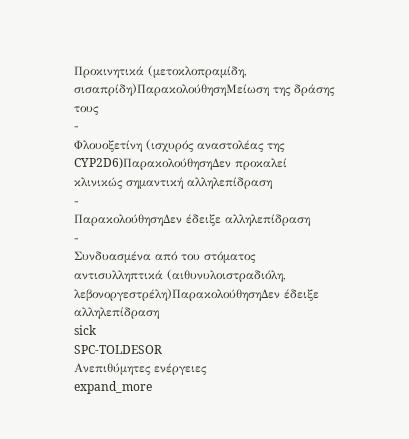Προκινητικά (μετοκλοπραμίδη, σισαπρίδη)ΠαρακολούθησηΜείωση της δράσης τους
-
Φλουοξετίνη (ισχυρός αναστολέας της CYP2D6)ΠαρακολούθησηΔεν προκαλεί κλινικώς σημαντική αλληλεπίδραση
-
ΠαρακολούθησηΔεν έδειξε αλληλεπίδραση
-
Συνδυασμένα από του στόματος αντισυλληπτικά (αιθυνυλοιστραδιόλη, λεβονοργεστρέλη)ΠαρακολούθησηΔεν έδειξε αλληλεπίδραση
sick
SPC-TOLDESOR
Ανεπιθύμητες ενέργειες
expand_more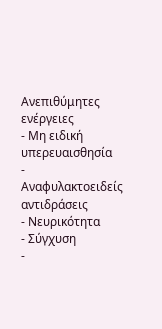Ανεπιθύμητες ενέργειες
- Μη ειδική υπερευαισθησία
- Αναφυλακτοειδείς αντιδράσεις
- Νευρικότητα
- Σύγχυση
-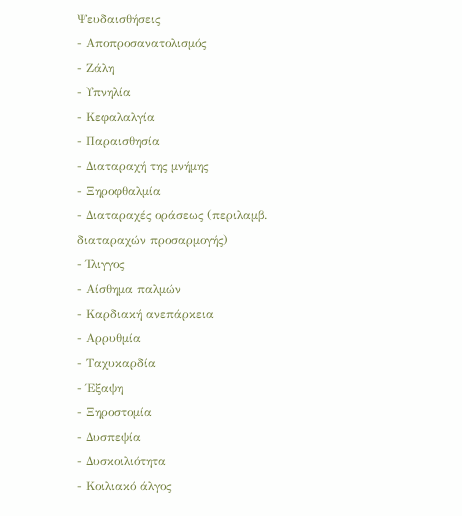Ψευδαισθήσεις
- Αποπροσανατολισμός
- Ζάλη
- Υπνηλία
- Κεφαλαλγία
- Παραισθησία
- Διαταραχή της μνήμης
- Ξηροφθαλμία
- Διαταραχές οράσεως (περιλαμβ. διαταραχών προσαρμογής)
- Ίλιγγος
- Αίσθημα παλμών
- Καρδιακή ανεπάρκεια
- Αρρυθμία
- Ταχυκαρδία
- Έξαψη
- Ξηροστομία
- Δυσπεψία
- Δυσκοιλιότητα
- Κοιλιακό άλγος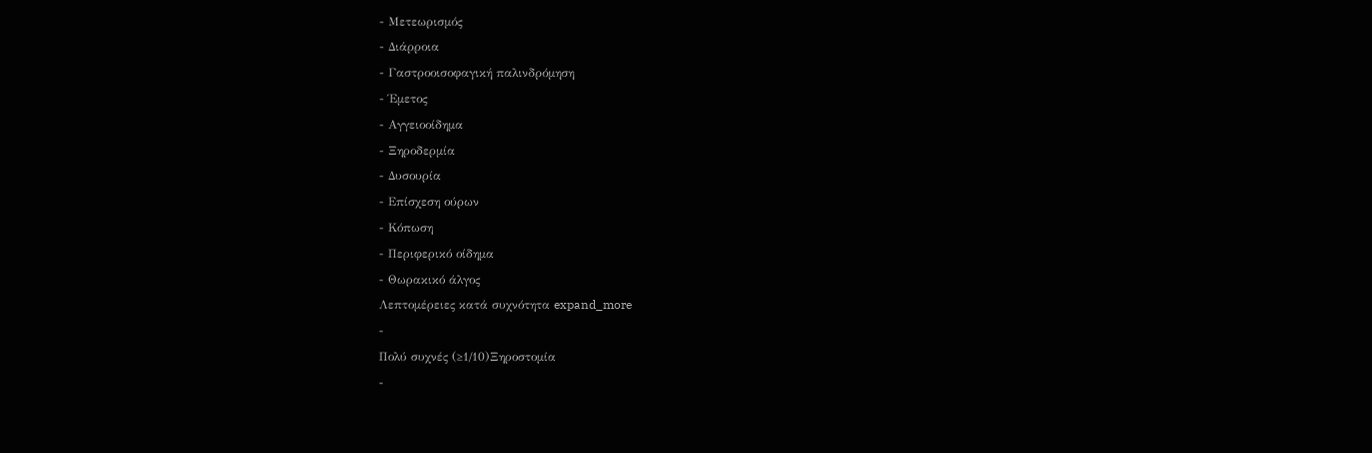- Μετεωρισμός
- Διάρροια
- Γαστροοισοφαγική παλινδρόμηση
- Έμετος
- Αγγειοοίδημα
- Ξηροδερμία
- Δυσουρία
- Επίσχεση ούρων
- Κόπωση
- Περιφερικό οίδημα
- Θωρακικό άλγος
Λεπτομέρειες κατά συχνότητα expand_more
-
Πολύ συχνές (≥1/10)Ξηροστομία
-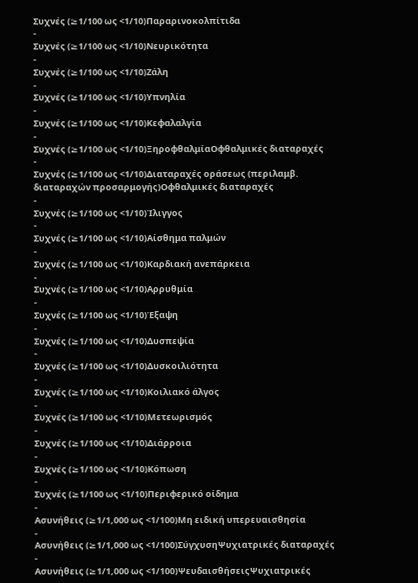Συχνές (≥1/100 ως <1/10)Παραρινοκολπίτιδα
-
Συχνές (≥1/100 ως <1/10)Νευρικότητα
-
Συχνές (≥1/100 ως <1/10)Ζάλη
-
Συχνές (≥1/100 ως <1/10)Υπνηλία
-
Συχνές (≥1/100 ως <1/10)Κεφαλαλγία
-
Συχνές (≥1/100 ως <1/10)ΞηροφθαλμίαΟφθαλμικές διαταραχές
-
Συχνές (≥1/100 ως <1/10)Διαταραχές οράσεως (περιλαμβ. διαταραχών προσαρμογής)Οφθαλμικές διαταραχές
-
Συχνές (≥1/100 ως <1/10)Ίλιγγος
-
Συχνές (≥1/100 ως <1/10)Αίσθημα παλμών
-
Συχνές (≥1/100 ως <1/10)Καρδιακή ανεπάρκεια
-
Συχνές (≥1/100 ως <1/10)Αρρυθμία
-
Συχνές (≥1/100 ως <1/10)Έξαψη
-
Συχνές (≥1/100 ως <1/10)Δυσπεψία
-
Συχνές (≥1/100 ως <1/10)Δυσκοιλιότητα
-
Συχνές (≥1/100 ως <1/10)Κοιλιακό άλγος
-
Συχνές (≥1/100 ως <1/10)Μετεωρισμός
-
Συχνές (≥1/100 ως <1/10)Διάρροια
-
Συχνές (≥1/100 ως <1/10)Κόπωση
-
Συχνές (≥1/100 ως <1/10)Περιφερικό οίδημα
-
Ασυνήθεις (≥1/1,000 ως <1/100)Μη ειδική υπερευαισθησία
-
Ασυνήθεις (≥1/1,000 ως <1/100)ΣύγχυσηΨυχιατρικές διαταραχές
-
Ασυνήθεις (≥1/1,000 ως <1/100)ΨευδαισθήσειςΨυχιατρικές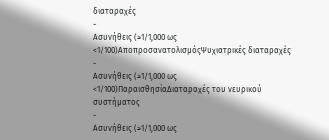διαταραχές
-
Ασυνήθεις (≥1/1,000 ως <1/100)ΑποπροσανατολισμόςΨυχιατρικές διαταραχές
-
Ασυνήθεις (≥1/1,000 ως <1/100)ΠαραισθησίαΔιαταραχές του νευρικού συστήματος
-
Ασυνήθεις (≥1/1,000 ως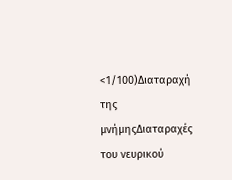<1/100)Διαταραχή της μνήμηςΔιαταραχές του νευρικού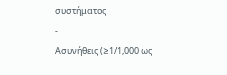συστήματος
-
Ασυνήθεις (≥1/1,000 ως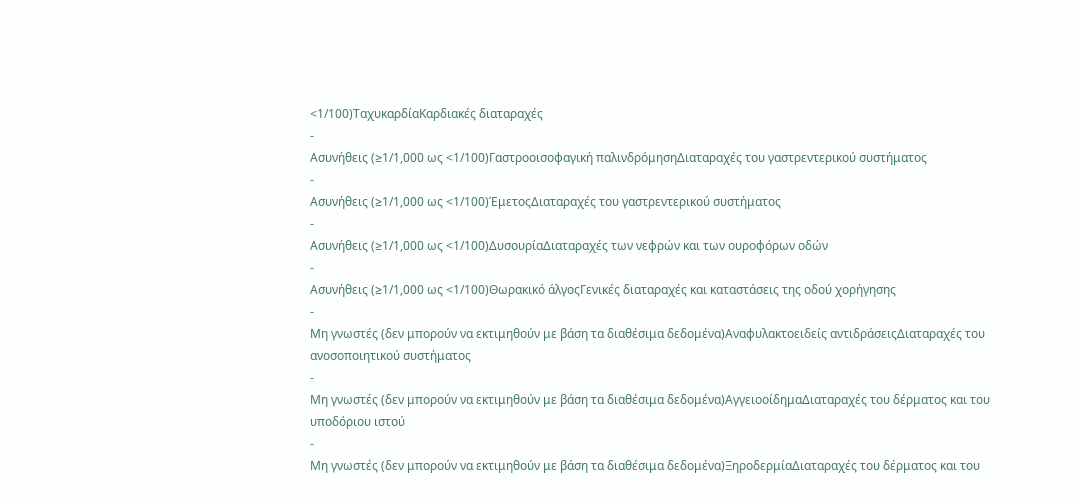<1/100)ΤαχυκαρδίαΚαρδιακές διαταραχές
-
Ασυνήθεις (≥1/1,000 ως <1/100)Γαστροοισοφαγική παλινδρόμησηΔιαταραχές του γαστρεντερικού συστήματος
-
Ασυνήθεις (≥1/1,000 ως <1/100)ΈμετοςΔιαταραχές του γαστρεντερικού συστήματος
-
Ασυνήθεις (≥1/1,000 ως <1/100)ΔυσουρίαΔιαταραχές των νεφρών και των ουροφόρων οδών
-
Ασυνήθεις (≥1/1,000 ως <1/100)Θωρακικό άλγοςΓενικές διαταραχές και καταστάσεις της οδού χορήγησης
-
Μη γνωστές (δεν μπορούν να εκτιμηθούν με βάση τα διαθέσιμα δεδομένα)Αναφυλακτοειδείς αντιδράσειςΔιαταραχές του ανοσοποιητικού συστήματος
-
Μη γνωστές (δεν μπορούν να εκτιμηθούν με βάση τα διαθέσιμα δεδομένα)ΑγγειοοίδημαΔιαταραχές του δέρματος και του υποδόριου ιστού
-
Μη γνωστές (δεν μπορούν να εκτιμηθούν με βάση τα διαθέσιμα δεδομένα)ΞηροδερμίαΔιαταραχές του δέρματος και του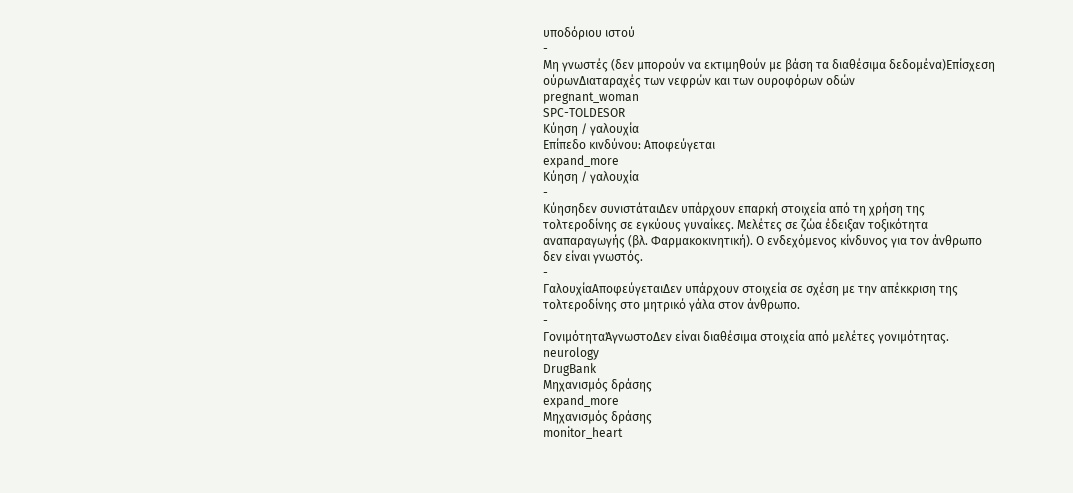υποδόριου ιστού
-
Μη γνωστές (δεν μπορούν να εκτιμηθούν με βάση τα διαθέσιμα δεδομένα)Επίσχεση ούρωνΔιαταραχές των νεφρών και των ουροφόρων οδών
pregnant_woman
SPC-TOLDESOR
Κύηση / γαλουχία
Επίπεδο κινδύνου: Αποφεύγεται
expand_more
Κύηση / γαλουχία
-
Κύησηδεν συνιστάταιΔεν υπάρχουν επαρκή στοιχεία από τη χρήση της τολτεροδίνης σε εγκύους γυναίκες. Μελέτες σε ζώα έδειξαν τοξικότητα αναπαραγωγής (βλ. Φαρμακοκινητική). Ο ενδεχόμενος κίνδυνος για τον άνθρωπο δεν είναι γνωστός.
-
ΓαλουχίαΑποφεύγεταιΔεν υπάρχουν στοιχεία σε σχέση με την απέκκριση της τολτεροδίνης στο μητρικό γάλα στον άνθρωπο.
-
ΓονιμότηταΆγνωστοΔεν είναι διαθέσιμα στοιχεία από μελέτες γονιμότητας.
neurology
DrugBank
Μηχανισμός δράσης
expand_more
Μηχανισμός δράσης
monitor_heart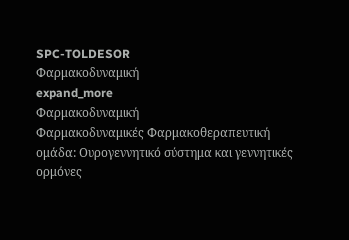SPC-TOLDESOR
Φαρμακοδυναμική
expand_more
Φαρμακοδυναμική
Φαρμακοδυναμικές Φαρμακοθεραπευτική ομάδα: Ουρογεννητικό σύστημα και γεννητικές ορμόνες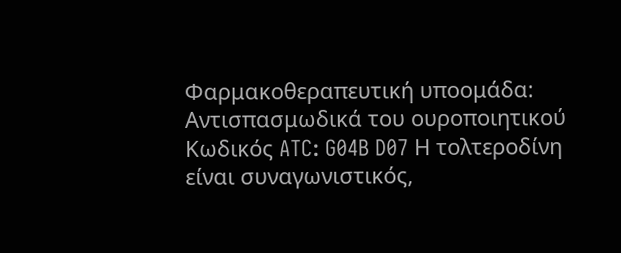Φαρμακοθεραπευτική υποομάδα: Αντισπασμωδικά του ουροποιητικού Κωδικός ATC: G04B D07 Η τολτεροδίνη είναι συναγωνιστικός,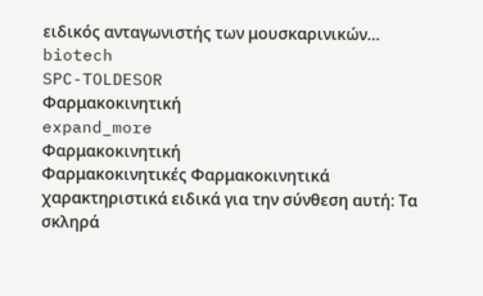ειδικός ανταγωνιστής των μουσκαρινικών…
biotech
SPC-TOLDESOR
Φαρμακοκινητική
expand_more
Φαρμακοκινητική
Φαρμακοκινητικές Φαρμακοκινητικά χαρακτηριστικά ειδικά για την σύνθεση αυτή: Τα σκληρά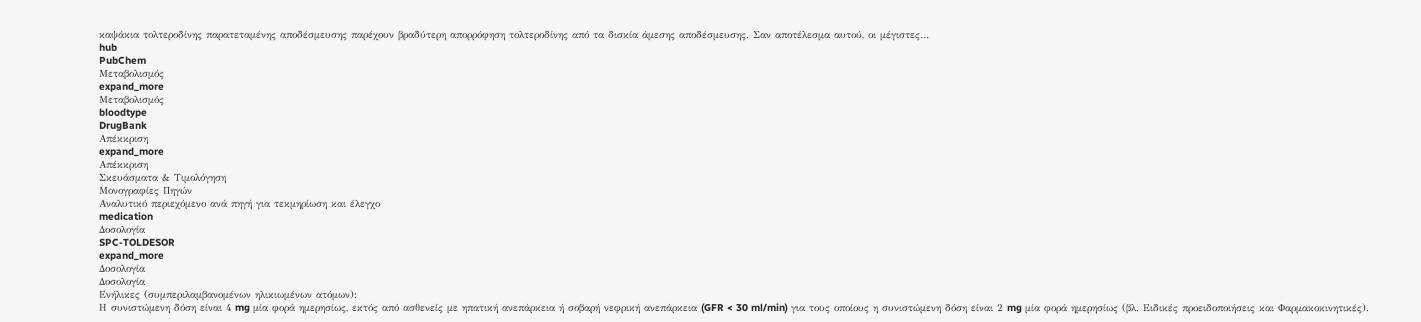καψάκια τολτεροδίνης παρατεταμένης αποδέσμευσης παρέχουν βραδύτερη απορρόφηση τολτεροδίνης από τα δισκία άμεσης αποδέσμευσης. Σαν αποτέλεσμα αυτού, οι μέγιστες…
hub
PubChem
Μεταβολισμός
expand_more
Μεταβολισμός
bloodtype
DrugBank
Απέκκριση
expand_more
Απέκκριση
Σκευάσματα & Τιμολόγηση
Μονογραφίες Πηγών
Αναλυτικό περιεχόμενο ανά πηγή για τεκμηρίωση και έλεγχο
medication
Δοσολογία
SPC-TOLDESOR
expand_more
Δοσολογία
Δοσολογία
Ενήλικες (συμπεριλαμβανομένων ηλικιωμένων ατόμων):
Η συνιστώμενη δόση είναι 4 mg μία φορά ημερησίως, εκτός από ασθενείς με ηπατική ανεπάρκεια ή σοβαρή νεφρική ανεπάρκεια (GFR < 30 ml/min) για τους οποίους η συνιστώμενη δόση είναι 2 mg μία φορά ημερησίως (βλ. Ειδικές προειδοποιήσεις και Φαρμακοκινητικές).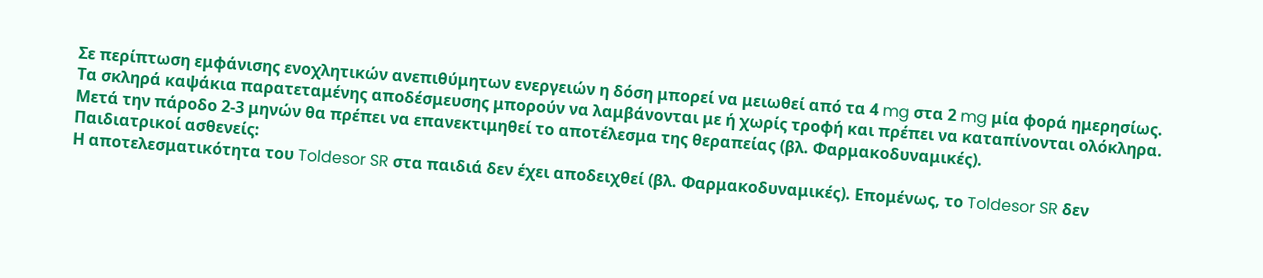Σε περίπτωση εμφάνισης ενοχλητικών ανεπιθύμητων ενεργειών η δόση μπορεί να μειωθεί από τα 4 mg στα 2 mg μία φορά ημερησίως.
Τα σκληρά καψάκια παρατεταμένης αποδέσμευσης μπορούν να λαμβάνονται με ή χωρίς τροφή και πρέπει να καταπίνονται ολόκληρα.
Μετά την πάροδο 2-3 μηνών θα πρέπει να επανεκτιμηθεί το αποτέλεσμα της θεραπείας (βλ. Φαρμακοδυναμικές).
Παιδιατρικοί ασθενείς:
Η αποτελεσματικότητα του Toldesor SR στα παιδιά δεν έχει αποδειχθεί (βλ. Φαρμακοδυναμικές). Επομένως, το Toldesor SR δεν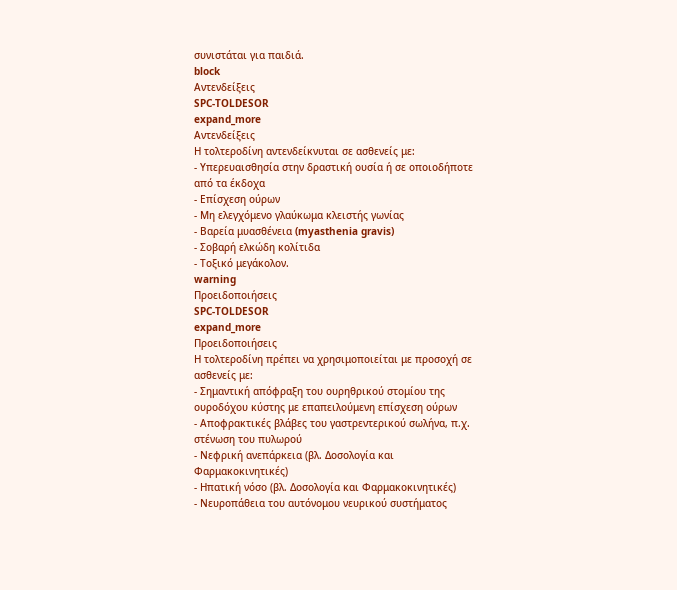συνιστάται για παιδιά.
block
Αντενδείξεις
SPC-TOLDESOR
expand_more
Αντενδείξεις
Η τολτεροδίνη αντενδείκνυται σε ασθενείς με:
- Υπερευαισθησία στην δραστική ουσία ή σε οποιοδήποτε από τα έκδοχα
- Επίσχεση ούρων
- Μη ελεγχόμενο γλαύκωμα κλειστής γωνίας
- Βαρεία μυασθένεια (myasthenia gravis)
- Σοβαρή ελκώδη κολίτιδα
- Τοξικό μεγάκολον.
warning
Προειδοποιήσεις
SPC-TOLDESOR
expand_more
Προειδοποιήσεις
Η τολτεροδίνη πρέπει να χρησιμοποιείται με προσοχή σε ασθενείς με:
- Σημαντική απόφραξη του ουρηθρικού στομίου της ουροδόχου κύστης με επαπειλούμενη επίσχεση ούρων
- Αποφρακτικές βλάβες του γαστρεντερικού σωλήνα, π.χ. στένωση του πυλωρού
- Νεφρική ανεπάρκεια (βλ. Δοσολογία και Φαρμακοκινητικές)
- Ηπατική νόσο (βλ. Δοσολογία και Φαρμακοκινητικές)
- Νευροπάθεια του αυτόνομου νευρικού συστήματος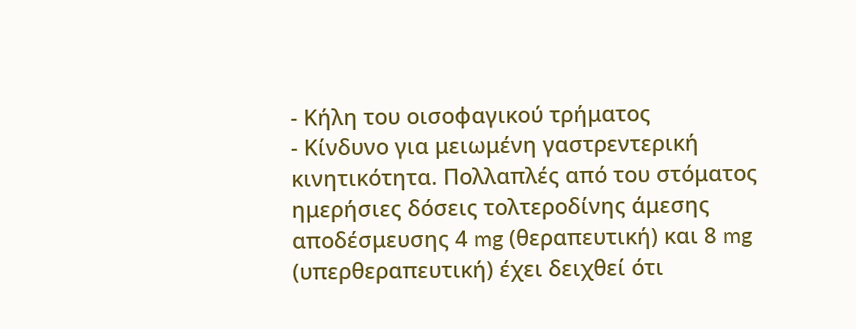- Κήλη του οισοφαγικού τρήματος
- Κίνδυνο για μειωμένη γαστρεντερική κινητικότητα. Πολλαπλές από του στόματος ημερήσιες δόσεις τολτεροδίνης άμεσης αποδέσμευσης 4 mg (θεραπευτική) και 8 mg (υπερθεραπευτική) έχει δειχθεί ότι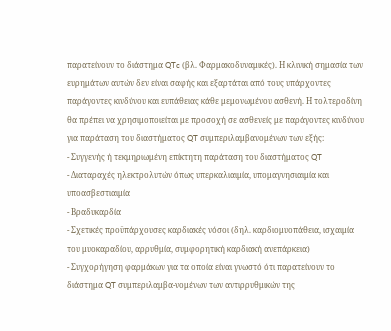παρατείνουν το διάστημα QTc (βλ. Φαρμακοδυναμικές). Η κλινική σημασία των ευρημάτων αυτών δεν είναι σαφής και εξαρτάται από τους υπάρχοντες παράγοντες κινδύνου και ευπάθειας κάθε μεμονωμένου ασθενή. Η τολτεροδίνη θα πρέπει να χρησιμοποιείται με προσοχή σε ασθενείς με παράγοντες κινδύνου για παράταση του διαστήματος QT συμπεριλαμβανομένων των εξής:
- Συγγενής ή τεκμηριωμένη επίκτητη παράταση του διαστήματος QT
- Διαταραχές ηλεκτρολυτών όπως υπερκαλιαιμία, υπομαγνησιαιμία και υποασβεστιαιμία
- Βραδυκαρδία
- Σχετικές προϋπάρχουσες καρδιακές νόσοι (δηλ. καρδιομυοπάθεια, ισχαιμία του μυοκαραδίου, αρρυθμία, συμφορητική καρδιακή ανεπάρκεια)
- Συγχορήγηση φαρμάκων για τα οποία είναι γνωστό ότι παρατείνουν το διάστημα QT συμπεριλαμβα-νομένων των αντιρρυθμικών της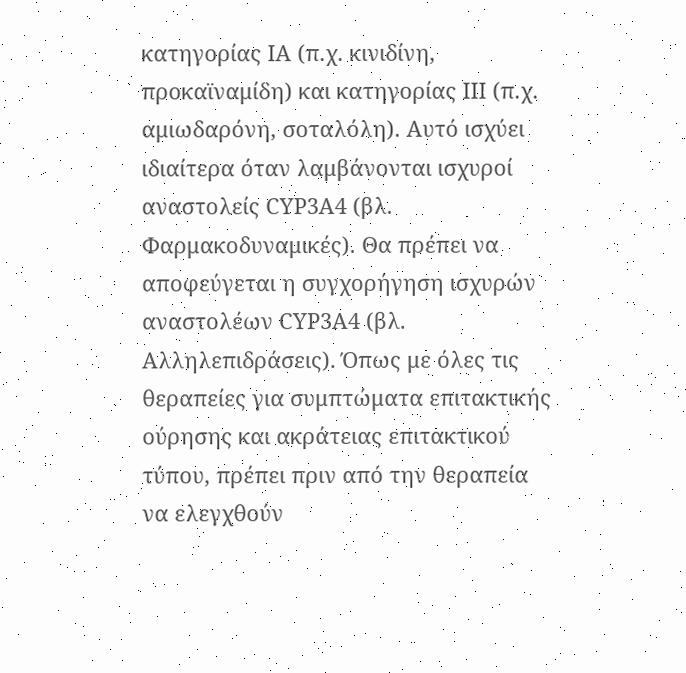κατηγορίας IA (π.χ. κινιδίνη, προκαϊναμίδη) και κατηγορίας III (π.χ. αμιωδαρόνη, σοταλόλη). Αυτό ισχύει ιδιαίτερα όταν λαμβάνονται ισχυροί αναστολείς CYP3A4 (βλ. Φαρμακοδυναμικές). Θα πρέπει να αποφεύγεται η συγχορήγηση ισχυρών αναστολέων CYP3A4 (βλ. Αλληλεπιδράσεις). Όπως με όλες τις θεραπείες για συμπτώματα επιτακτικής ούρησης και ακράτειας επιτακτικού τύπου, πρέπει πριν από την θεραπεία να ελεγχθούν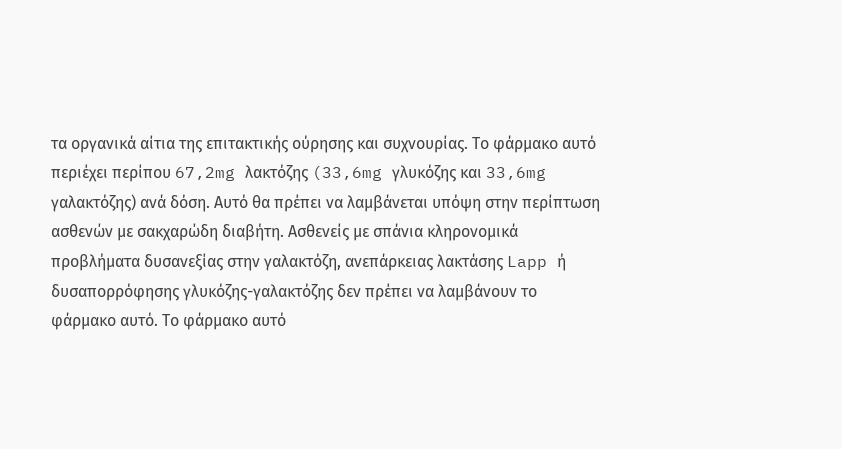τα οργανικά αίτια της επιτακτικής ούρησης και συχνουρίας. Το φάρμακο αυτό περιέχει περίπου 67,2mg λακτόζης (33,6mg γλυκόζης και 33,6mg γαλακτόζης) ανά δόση. Αυτό θα πρέπει να λαμβάνεται υπόψη στην περίπτωση ασθενών με σακχαρώδη διαβήτη. Ασθενείς με σπάνια κληρονομικά προβλήματα δυσανεξίας στην γαλακτόζη, ανεπάρκειας λακτάσης Lapp ή δυσαπορρόφησης γλυκόζης-γαλακτόζης δεν πρέπει να λαμβάνουν το φάρμακο αυτό. Το φάρμακο αυτό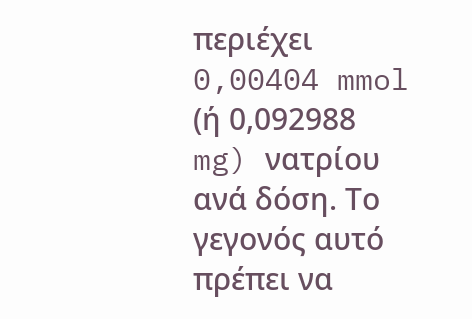περιέχει 0,00404 mmol (ή 0,092988 mg) νατρίου ανά δόση. Το γεγονός αυτό πρέπει να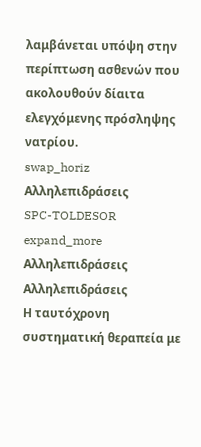λαμβάνεται υπόψη στην περίπτωση ασθενών που ακολουθούν δίαιτα ελεγχόμενης πρόσληψης νατρίου.
swap_horiz
Αλληλεπιδράσεις
SPC-TOLDESOR
expand_more
Αλληλεπιδράσεις
Αλληλεπιδράσεις
Η ταυτόχρονη συστηματική θεραπεία με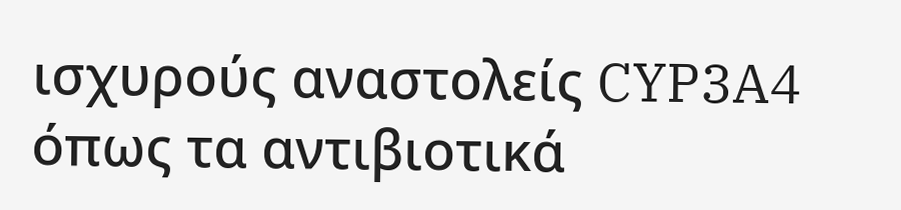ισχυρούς αναστολείς CYP3A4 όπως τα αντιβιοτικά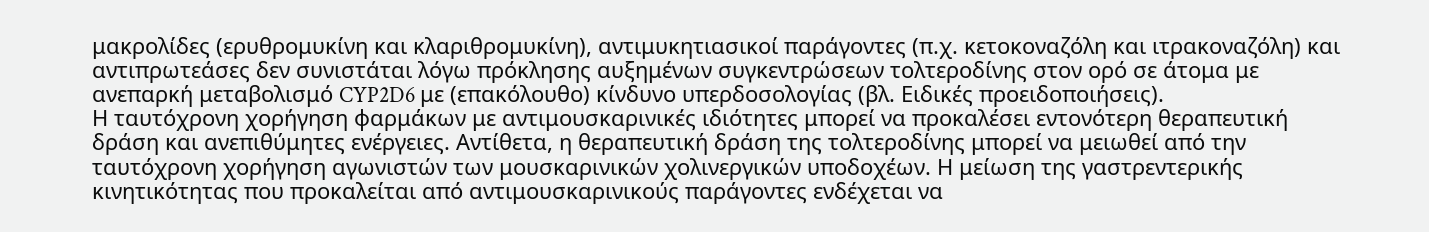μακρολίδες (ερυθρομυκίνη και κλαριθρομυκίνη), αντιμυκητιασικοί παράγοντες (π.χ. κετοκοναζόλη και ιτρακοναζόλη) και αντιπρωτεάσες δεν συνιστάται λόγω πρόκλησης αυξημένων συγκεντρώσεων τολτεροδίνης στον ορό σε άτομα με ανεπαρκή μεταβολισμό CYP2D6 με (επακόλουθο) κίνδυνο υπερδοσολογίας (βλ. Ειδικές προειδοποιήσεις).
Η ταυτόχρονη χορήγηση φαρμάκων με αντιμουσκαρινικές ιδιότητες μπορεί να προκαλέσει εντονότερη θεραπευτική δράση και ανεπιθύμητες ενέργειες. Αντίθετα, η θεραπευτική δράση της τολτεροδίνης μπορεί να μειωθεί από την ταυτόχρονη χορήγηση αγωνιστών των μουσκαρινικών χολινεργικών υποδοχέων. Η μείωση της γαστρεντερικής κινητικότητας που προκαλείται από αντιμουσκαρινικούς παράγοντες ενδέχεται να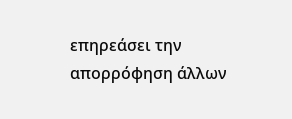επηρεάσει την απορρόφηση άλλων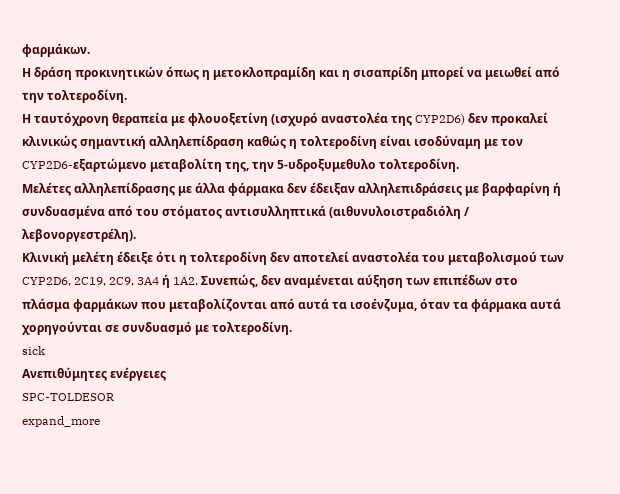φαρμάκων.
Η δράση προκινητικών όπως η μετοκλοπραμίδη και η σισαπρίδη μπορεί να μειωθεί από την τολτεροδίνη.
Η ταυτόχρονη θεραπεία με φλουοξετίνη (ισχυρό αναστολέα της CYP2D6) δεν προκαλεί κλινικώς σημαντική αλληλεπίδραση καθώς η τολτεροδίνη είναι ισοδύναμη με τον CYP2D6-εξαρτώμενο μεταβολίτη της, την 5-υδροξυμεθυλο τολτεροδίνη.
Μελέτες αλληλεπίδρασης με άλλα φάρμακα δεν έδειξαν αλληλεπιδράσεις με βαρφαρίνη ή συνδυασμένα από του στόματος αντισυλληπτικά (αιθυνυλοιστραδιόλη / λεβονοργεστρέλη).
Κλινική μελέτη έδειξε ότι η τολτεροδίνη δεν αποτελεί αναστολέα του μεταβολισμού των CYP2D6, 2C19, 2C9, 3A4 ή 1A2. Συνεπώς, δεν αναμένεται αύξηση των επιπέδων στο πλάσμα φαρμάκων που μεταβολίζονται από αυτά τα ισοένζυμα, όταν τα φάρμακα αυτά χορηγούνται σε συνδυασμό με τολτεροδίνη.
sick
Ανεπιθύμητες ενέργειες
SPC-TOLDESOR
expand_more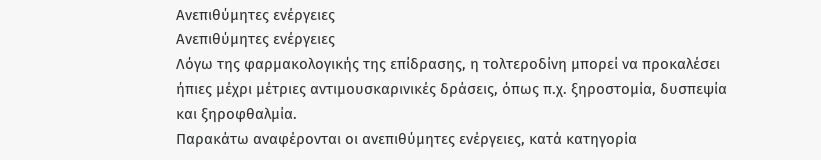Ανεπιθύμητες ενέργειες
Ανεπιθύμητες ενέργειες
Λόγω της φαρμακολογικής της επίδρασης, η τολτεροδίνη μπορεί να προκαλέσει ήπιες μέχρι μέτριες αντιμουσκαρινικές δράσεις, όπως π.χ. ξηροστομία, δυσπεψία και ξηροφθαλμία.
Παρακάτω αναφέρονται οι ανεπιθύμητες ενέργειες, κατά κατηγορία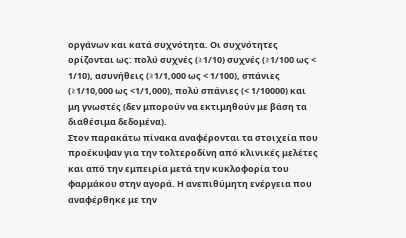οργάνων και κατά συχνότητα. Οι συχνότητες ορίζονται ως: πολύ συχνές (≥1/10) συχνές (≥1/100 ως < 1/10), ασυνήθεις (≥1/1,000 ως < 1/100), σπάνιες (≥1/10,000 ως <1/1,000), πολύ σπάνιες (< 1/10000) και μη γνωστές (δεν μπορούν να εκτιμηθούν με βάση τα διαθέσιμα δεδομένα).
Στον παρακάτω πίνακα αναφέρονται τα στοιχεία που προέκυψαν για την τολτεροδίνη από κλινικές μελέτες και από την εμπειρία μετά την κυκλοφορία του φαρμάκου στην αγορά. Η ανεπιθύμητη ενέργεια που αναφέρθηκε με την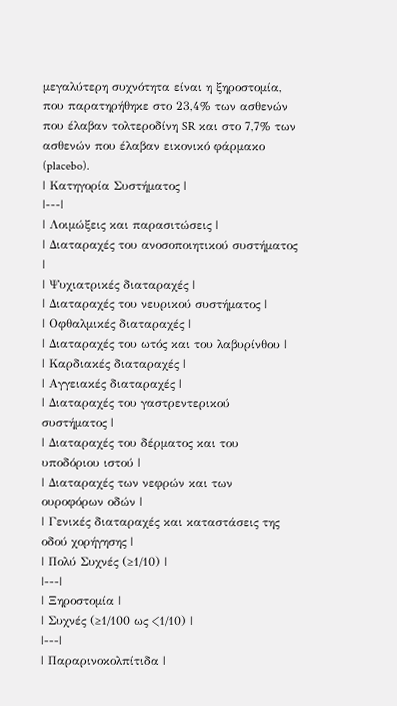μεγαλύτερη συχνότητα είναι η ξηροστομία, που παρατηρήθηκε στο 23,4% των ασθενών που έλαβαν τολτεροδίνη SR και στο 7,7% των ασθενών που έλαβαν εικονικό φάρμακο (placebo).
| Κατηγορία Συστήματος |
|---|
| Λοιμώξεις και παρασιτώσεις |
| Διαταραχές του ανοσοποιητικού συστήματος |
| Ψυχιατρικές διαταραχές |
| Διαταραχές του νευρικού συστήματος |
| Οφθαλμικές διαταραχές |
| Διαταραχές του ωτός και του λαβυρίνθου |
| Καρδιακές διαταραχές |
| Αγγειακές διαταραχές |
| Διαταραχές του γαστρεντερικού συστήματος |
| Διαταραχές του δέρματος και του υποδόριου ιστού |
| Διαταραχές των νεφρών και των ουροφόρων οδών |
| Γενικές διαταραχές και καταστάσεις της οδού χορήγησης |
| Πολύ Συχνές (≥1/10) |
|---|
| Ξηροστομία |
| Συχνές (≥1/100 ως <1/10) |
|---|
| Παραρινοκολπίτιδα |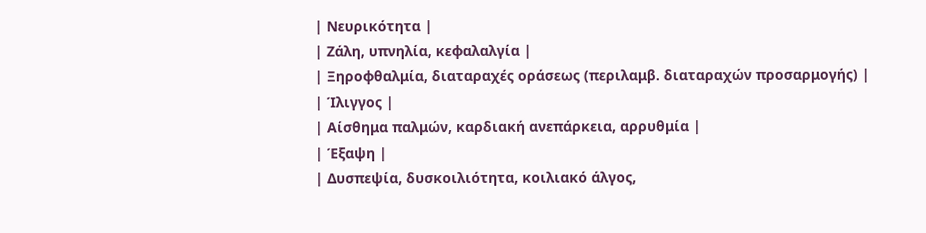| Νευρικότητα |
| Ζάλη, υπνηλία, κεφαλαλγία |
| Ξηροφθαλμία, διαταραχές οράσεως (περιλαμβ. διαταραχών προσαρμογής) |
| Ίλιγγος |
| Αίσθημα παλμών, καρδιακή ανεπάρκεια, αρρυθμία |
| Έξαψη |
| Δυσπεψία, δυσκοιλιότητα, κοιλιακό άλγος,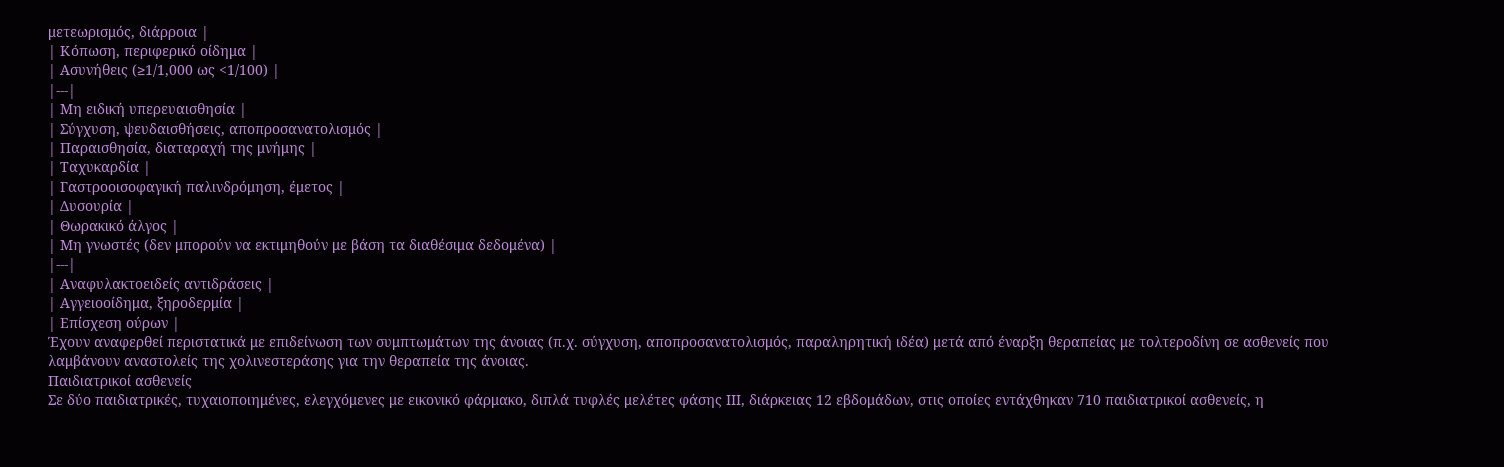μετεωρισμός, διάρροια |
| Κόπωση, περιφερικό οίδημα |
| Ασυνήθεις (≥1/1,000 ως <1/100) |
|---|
| Μη ειδική υπερευαισθησία |
| Σύγχυση, ψευδαισθήσεις, αποπροσανατολισμός |
| Παραισθησία, διαταραχή της μνήμης |
| Ταχυκαρδία |
| Γαστροοισοφαγική παλινδρόμηση, έμετος |
| Δυσουρία |
| Θωρακικό άλγος |
| Μη γνωστές (δεν μπορούν να εκτιμηθούν με βάση τα διαθέσιμα δεδομένα) |
|---|
| Αναφυλακτοειδείς αντιδράσεις |
| Αγγειοοίδημα, ξηροδερμία |
| Επίσχεση ούρων |
Έχουν αναφερθεί περιστατικά με επιδείνωση των συμπτωμάτων της άνοιας (π.χ. σύγχυση, αποπροσανατολισμός, παραληρητική ιδέα) μετά από έναρξη θεραπείας με τολτεροδίνη σε ασθενείς που λαμβάνουν αναστολείς της χολινεστεράσης για την θεραπεία της άνοιας.
Παιδιατρικοί ασθενείς
Σε δύο παιδιατρικές, τυχαιοποιημένες, ελεγχόμενες με εικονικό φάρμακο, διπλά τυφλές μελέτες φάσης ΙΙΙ, διάρκειας 12 εβδομάδων, στις οποίες εντάχθηκαν 710 παιδιατρικοί ασθενείς, η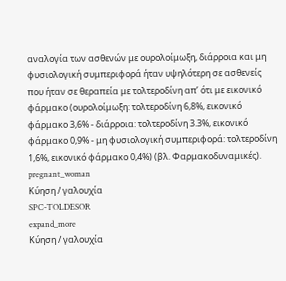αναλογία των ασθενών με ουρολοίμωξη, διάρροια και μη φυσιολογική συμπεριφορά ήταν υψηλότερη σε ασθενείς που ήταν σε θεραπεία με τολτεροδίνη απ’ ότι με εικονικό φάρμακο (ουρολοίμωξη: τολτεροδίνη 6,8%, εικονικό φάρμακο 3,6% - διάρροια: τολτεροδίνη 3.3%, εικονικό φάρμακο 0,9% - μη φυσιολογική συμπεριφορά: τολτεροδίνη 1,6%, εικονικό φάρμακο 0,4%) (βλ. Φαρμακοδυναμικές).
pregnant_woman
Κύηση / γαλουχία
SPC-TOLDESOR
expand_more
Κύηση / γαλουχία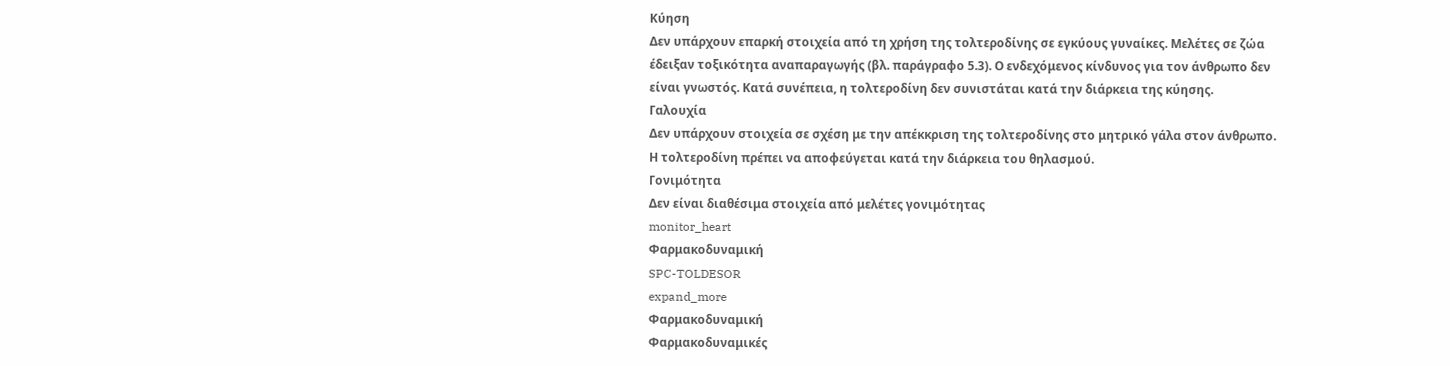Κύηση
Δεν υπάρχουν επαρκή στοιχεία από τη χρήση της τολτεροδίνης σε εγκύους γυναίκες. Μελέτες σε ζώα έδειξαν τοξικότητα αναπαραγωγής (βλ. παράγραφο 5.3). Ο ενδεχόμενος κίνδυνος για τον άνθρωπο δεν είναι γνωστός. Κατά συνέπεια, η τολτεροδίνη δεν συνιστάται κατά την διάρκεια της κύησης.
Γαλουχία
Δεν υπάρχουν στοιχεία σε σχέση με την απέκκριση της τολτεροδίνης στο μητρικό γάλα στον άνθρωπο. Η τολτεροδίνη πρέπει να αποφεύγεται κατά την διάρκεια του θηλασμού.
Γονιμότητα
Δεν είναι διαθέσιμα στοιχεία από μελέτες γονιμότητας
monitor_heart
Φαρμακοδυναμική
SPC-TOLDESOR
expand_more
Φαρμακοδυναμική
Φαρμακοδυναμικές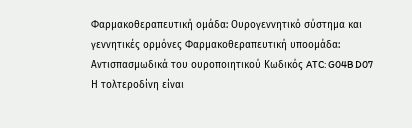Φαρμακοθεραπευτική ομάδα: Ουρογεννητικό σύστημα και γεννητικές ορμόνες Φαρμακοθεραπευτική υποομάδα: Αντισπασμωδικά του ουροποιητικού Κωδικός ATC: G04B D07
Η τολτεροδίνη είναι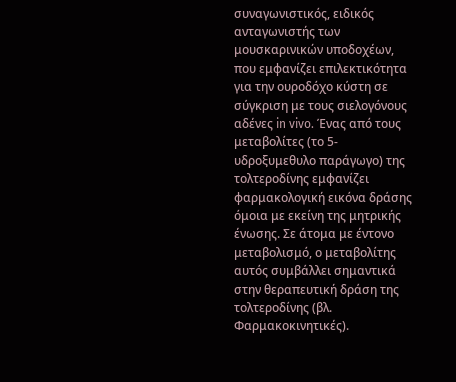συναγωνιστικός, ειδικός ανταγωνιστής των μουσκαρινικών υποδοχέων, που εμφανίζει επιλεκτικότητα για την ουροδόχο κύστη σε σύγκριση με τους σιελογόνους αδένες in vivo. Ένας από τους μεταβολίτες (το 5-υδροξυμεθυλο παράγωγο) της τολτεροδίνης εμφανίζει φαρμακολογική εικόνα δράσης όμοια με εκείνη της μητρικής ένωσης. Σε άτομα με έντονο μεταβολισμό, ο μεταβολίτης αυτός συμβάλλει σημαντικά στην θεραπευτική δράση της τολτεροδίνης (βλ. Φαρμακοκινητικές).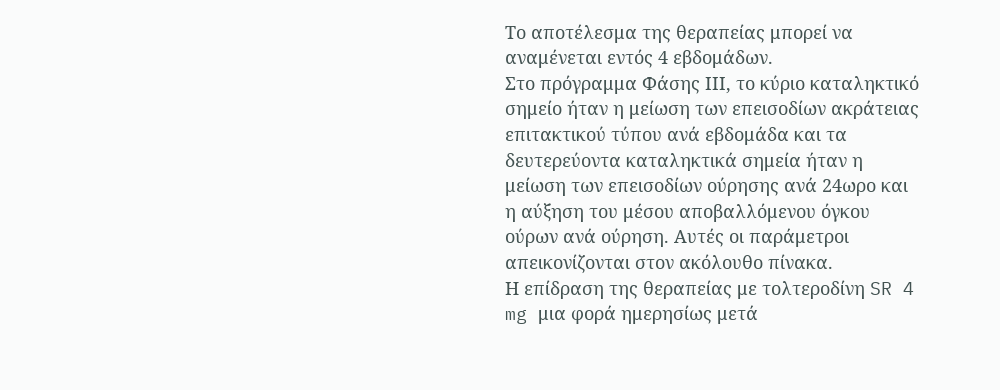Το αποτέλεσμα της θεραπείας μπορεί να αναμένεται εντός 4 εβδομάδων.
Στο πρόγραμμα Φάσης ΙΙΙ, το κύριο καταληκτικό σημείο ήταν η μείωση των επεισοδίων ακράτειας επιτακτικού τύπου ανά εβδομάδα και τα δευτερεύοντα καταληκτικά σημεία ήταν η μείωση των επεισοδίων ούρησης ανά 24ωρο και η αύξηση του μέσου αποβαλλόμενου όγκου ούρων ανά ούρηση. Αυτές οι παράμετροι απεικονίζονται στον ακόλουθο πίνακα.
Η επίδραση της θεραπείας με τολτεροδίνη SR 4 mg μια φορά ημερησίως μετά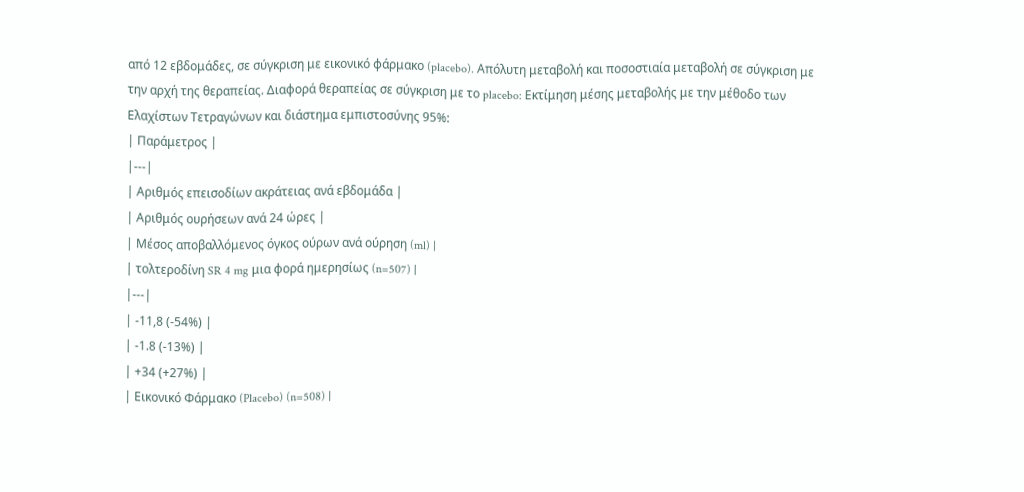από 12 εβδομάδες, σε σύγκριση με εικονικό φάρμακο (placebo). Απόλυτη μεταβολή και ποσοστιαία μεταβολή σε σύγκριση με την αρχή της θεραπείας. Διαφορά θεραπείας σε σύγκριση με το placebo: Εκτίμηση μέσης μεταβολής με την μέθοδο των Ελαχίστων Τετραγώνων και διάστημα εμπιστοσύνης 95%:
| Παράμετρος |
|---|
| Αριθμός επεισοδίων ακράτειας ανά εβδομάδα |
| Αριθμός ουρήσεων ανά 24 ώρες |
| Μέσος αποβαλλόμενος όγκος ούρων ανά ούρηση (ml) |
| τολτεροδίνη SR 4 mg μια φορά ημερησίως (n=507) |
|---|
| -11,8 (-54%) |
| -1.8 (-13%) |
| +34 (+27%) |
| Εικονικό Φάρμακο (Placebo) (n=508) |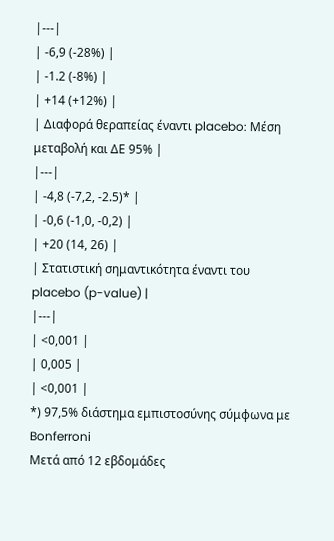|---|
| -6,9 (-28%) |
| -1.2 (-8%) |
| +14 (+12%) |
| Διαφορά θεραπείας έναντι placebo: Μέση μεταβολή και ΔΕ 95% |
|---|
| -4,8 (-7,2, -2.5)* |
| -0,6 (-1,0, -0,2) |
| +20 (14, 26) |
| Στατιστική σημαντικότητα έναντι του placebo (p-value) |
|---|
| <0,001 |
| 0,005 |
| <0,001 |
*) 97,5% διάστημα εμπιστοσύνης σύμφωνα με Bonferroni
Μετά από 12 εβδομάδες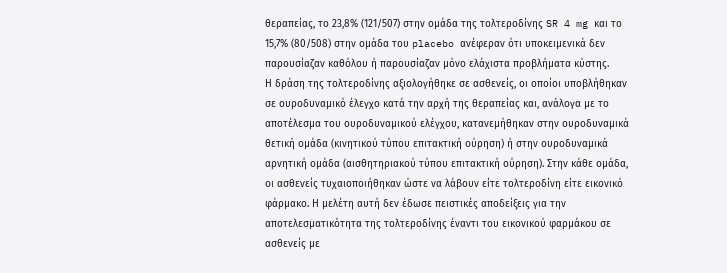θεραπείας, το 23,8% (121/507) στην ομάδα της τολτεροδίνης SR 4 mg και το 15,7% (80/508) στην ομάδα του placebo ανέφεραν ότι υποκειμενικά δεν παρουσίαζαν καθόλου ή παρουσίαζαν μόνο ελάχιστα προβλήματα κύστης.
Η δράση της τολτεροδίνης αξιολογήθηκε σε ασθενείς, οι οποίοι υποβλήθηκαν σε ουροδυναμικό έλεγχο κατά την αρχή της θεραπείας και, ανάλογα με το αποτέλεσμα του ουροδυναμικού ελέγχου, κατανεμήθηκαν στην ουροδυναμικά θετική ομάδα (κινητικού τύπου επιτακτική ούρηση) ή στην ουροδυναμικά αρνητική ομάδα (αισθητηριακού τύπου επιτακτική ούρηση). Στην κάθε ομάδα, οι ασθενείς τυχαιοποιήθηκαν ώστε να λάβουν είτε τολτεροδίνη είτε εικονικό φάρμακο. Η μελέτη αυτή δεν έδωσε πειστικές αποδείξεις για την αποτελεσματικότητα της τολτεροδίνης έναντι του εικονικού φαρμάκου σε ασθενείς με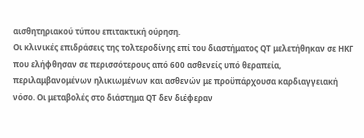αισθητηριακού τύπου επιτακτική ούρηση.
Οι κλινικές επιδράσεις της τολτεροδίνης επί του διαστήματος QT μελετήθηκαν σε ΗΚΓ που ελήφθησαν σε περισσότερους από 600 ασθενείς υπό θεραπεία, περιλαμβανομένων ηλικιωμένων και ασθενών με προϋπάρχουσα καρδιαγγειακή νόσο. Οι μεταβολές στο διάστημα QT δεν διέφεραν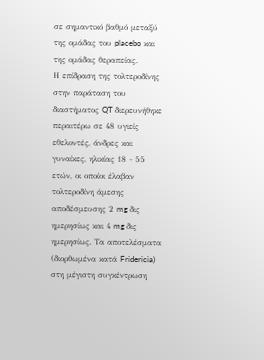σε σημαντικό βαθμό μεταξύ της ομάδας του placebo και της ομάδας θεραπείας.
Η επίδραση της τολτεροδίνης στην παράταση του διαστήματος QT διερευνήθηκε περαιτέρω σε 48 υγιείς εθελοντές, άνδρες και γυναίκες, ηλικίας 18 - 55 ετών, οι οποίοι έλαβαν τολτεροδίνη άμεσης αποδέσμευσης 2 mg δις ημερησίως και 4 mg δις ημερησίως. Τα αποτελέσματα (διορθωμένα κατά Fridericia) στη μέγιστη συγκέντρωση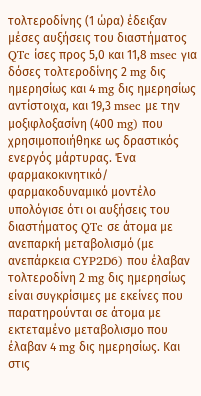τολτεροδίνης (1 ώρα) έδειξαν μέσες αυξήσεις του διαστήματος QTc ίσες προς 5,0 και 11,8 msec για δόσες τολτεροδίνης 2 mg δις ημερησίως και 4 mg δις ημερησίως αντίστοιχα, και 19,3 msec με την μοξιφλοξασίνη (400 mg) που χρησιμοποιήθηκε ως δραστικός ενεργός μάρτυρας. Ένα φαρμακοκινητικό/ φαρμακοδυναμικό μοντέλο υπολόγισε ότι οι αυξήσεις του διαστήματος QTc σε άτομα με ανεπαρκή μεταβολισμό (με ανεπάρκεια CYP2D6) που έλαβαν τολτεροδίνη 2 mg δις ημερησίως είναι συγκρίσιμες με εκείνες που παρατηρούνται σε άτομα με εκτεταμένο μεταβολισμο που έλαβαν 4 mg δις ημερησίως. Και στις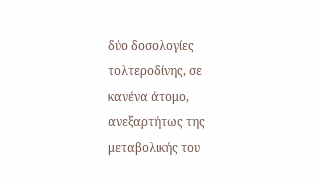δύο δοσολογίες τολτεροδίνης, σε κανένα άτομο, ανεξαρτήτως της μεταβολικής του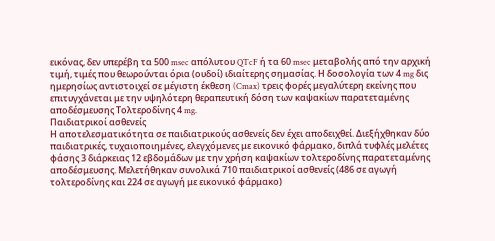εικόνας, δεν υπερέβη τα 500 msec απόλυτου QTcF ή τα 60 msec μεταβολής από την αρχική τιμή, τιμές που θεωρούνται όρια (ουδοί) ιδιαίτερης σημασίας. Η δοσολογία των 4 mg δις ημερησίως αντιστοιχεί σε μέγιστη έκθεση (Cmax) τρεις φορές μεγαλύτερη εκείνης που επιτυγχάνεται με την υψηλότερη θεραπευτική δόση των καψακίων παρατεταμένης αποδέσμευσης Τολτεροδίνης 4 mg.
Παιδιατρικοί ασθενείς
Η αποτελεσματικότητα σε παιδιατρικούς ασθενείς δεν έχει αποδειχθεί. Διεξήχθηκαν δύο παιδιατρικές, τυχαιοποιημένες, ελεγχόμενες με εικονικό φάρμακο, διπλά τυφλές μελέτες φάσης 3 διάρκειας 12 εβδομάδων με την χρήση καψακίων τολτεροδίνης παρατεταμένης αποδέσμευσης. Μελετήθηκαν συνολικά 710 παιδιατρικοί ασθενείς (486 σε αγωγή τολτεροδίνης και 224 σε αγωγή με εικονικό φάρμακο)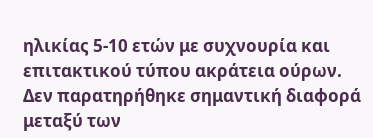ηλικίας 5-10 ετών με συχνουρία και επιτακτικού τύπου ακράτεια ούρων. Δεν παρατηρήθηκε σημαντική διαφορά μεταξύ των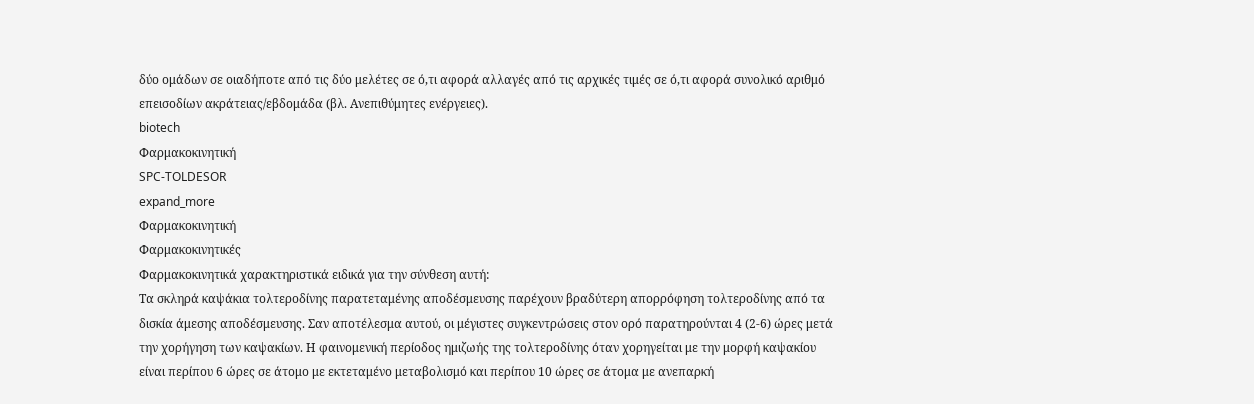δύο ομάδων σε οιαδήποτε από τις δύο μελέτες σε ό,τι αφορά αλλαγές από τις αρχικές τιμές σε ό,τι αφορά συνολικό αριθμό επεισοδίων ακράτειας/εβδομάδα (βλ. Ανεπιθύμητες ενέργειες).
biotech
Φαρμακοκινητική
SPC-TOLDESOR
expand_more
Φαρμακοκινητική
Φαρμακοκινητικές
Φαρμακοκινητικά χαρακτηριστικά ειδικά για την σύνθεση αυτή:
Τα σκληρά καψάκια τολτεροδίνης παρατεταμένης αποδέσμευσης παρέχουν βραδύτερη απορρόφηση τολτεροδίνης από τα δισκία άμεσης αποδέσμευσης. Σαν αποτέλεσμα αυτού, οι μέγιστες συγκεντρώσεις στον ορό παρατηρούνται 4 (2-6) ώρες μετά την χορήγηση των καψακίων. Η φαινομενική περίοδος ημιζωής της τολτεροδίνης όταν χορηγείται με την μορφή καψακίου είναι περίπου 6 ώρες σε άτομο με εκτεταμένο μεταβολισμό και περίπου 10 ώρες σε άτομα με ανεπαρκή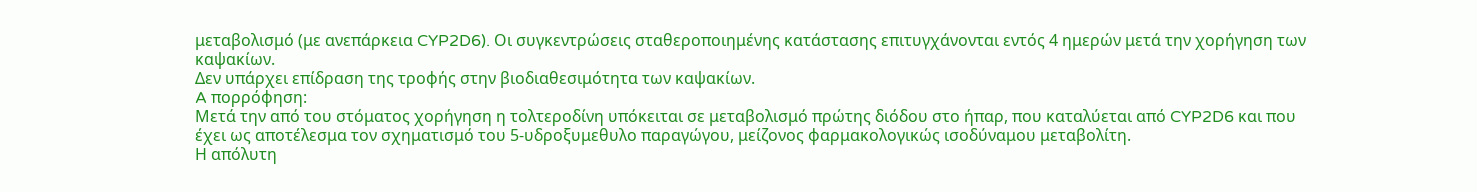μεταβολισμό (με ανεπάρκεια CYP2D6). Οι συγκεντρώσεις σταθεροποιημένης κατάστασης επιτυγχάνονται εντός 4 ημερών μετά την χορήγηση των καψακίων.
Δεν υπάρχει επίδραση της τροφής στην βιοδιαθεσιμότητα των καψακίων.
A πορρόφηση:
Μετά την από του στόματος χορήγηση η τολτεροδίνη υπόκειται σε μεταβολισμό πρώτης διόδου στο ήπαρ, που καταλύεται από CYP2D6 και που έχει ως αποτέλεσμα τον σχηματισμό του 5-υδροξυμεθυλο παραγώγου, μείζονος φαρμακολογικώς ισοδύναμου μεταβολίτη.
Η απόλυτη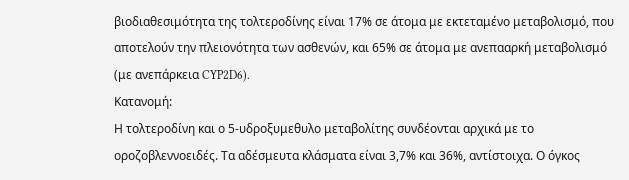βιοδιαθεσιμότητα της τολτεροδίνης είναι 17% σε άτομα με εκτεταμένο μεταβολισμό, που αποτελούν την πλειονότητα των ασθενών, και 65% σε άτομα με ανεπααρκή μεταβολισμό (με ανεπάρκεια CYP2D6).
Κατανομή:
Η τολτεροδίνη και ο 5-υδροξυμεθυλο μεταβολίτης συνδέονται αρχικά με το οροζοβλεννοειδές. Τα αδέσμευτα κλάσματα είναι 3,7% και 36%, αντίστοιχα. Ο όγκος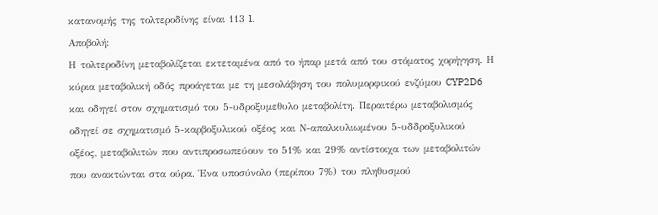κατανομής της τολτεροδίνης είναι 113 l.
Αποβολή:
Η τολτεροδίνη μεταβολίζεται εκτεταμένα από το ήπαρ μετά από του στόματος χορήγηση. Η κύρια μεταβολική οδός προάγεται με τη μεσολάβηση του πολυμορφικού ενζύμου CYP2D6 και οδηγεί στον σχηματισμό του 5-υδροξυμεθυλο μεταβολίτη. Περαιτέρω μεταβολισμός οδηγεί σε σχηματισμό 5-καρβοξυλικού οξέος και Ν-απαλκυλιωμένου 5-υδδροξυλικού οξέος, μεταβολιτών που αντιπροσωπεύουν το 51% και 29% αντίστοιχα των μεταβολιτών που ανακτώνται στα ούρα. Ένα υποσύνολο (περίπου 7%) του πληθυσμού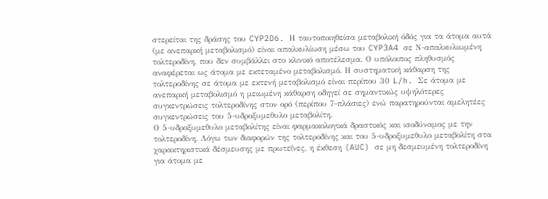στερείται της δράσης του CYP2D6. Η ταυτοποιηθείσα μεταβολική όδός για τα άτομα αυτά (με ανεπαρκή μεταβολισμό) είναι απαλκυλίωση μέσω του CYP3A4 σε Ν-απαλκυλιωμένη τολτεροδίνη, που δεν συμβάλλει στο κλινικό αποτέλεσμα. Ο υπόλοιπος πληθυσμός αναφέρεται ως άτομα με εκτεταμένο μεταβολισμό. Η συστηματική κάθαρση της τολτεροδίνης σε άτομα με εκτενή μεταβολισμό είναι περίπου 30 L/h. Σε άτομα με ανεπαρκή μεταβολισμό η μειωμένη κάθαρση οδηγεί σε σημαντικώς υψηλότερες συγκεντρώσεις τολτεροδίνης στον ορό (περίπου 7-πλάσιες) ενώ παρατηρούνται αμελητέες συγκεντρώσεις του 5-υδροξυμεθυλο μεταβολίτη.
Ο 5-υδροξυμεθυλο μεταβολίτης είναι φαρμακολογικά δραστικός και ισοδύναμος με την τολτεροδίνη. Λόγω των διαφορών της τολτεροδίνης και του 5-υδροξυμεθυλο μεταβολίτη στα χαρακτηριστικά δέσμευσης με πρωτεΐνες, η έκθεση (AUC) σε μη δεσμευμένη τολτεροδίνη για άτομα με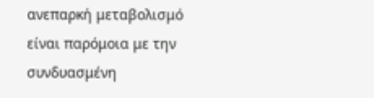ανεπαρκή μεταβολισμό είναι παρόμοια με την συνδυασμένη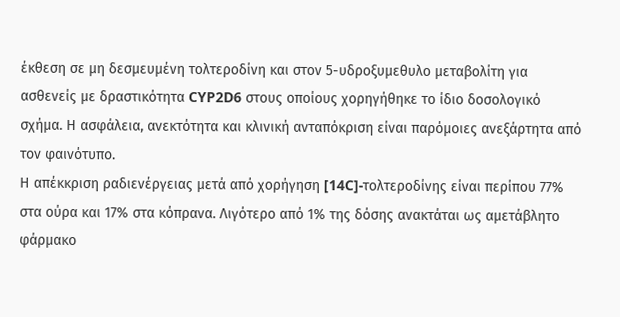έκθεση σε μη δεσμευμένη τολτεροδίνη και στον 5-υδροξυμεθυλο μεταβολίτη για ασθενείς με δραστικότητα CYP2D6 στους οποίους χορηγήθηκε το ίδιο δοσολογικό σχήμα. Η ασφάλεια, ανεκτότητα και κλινική ανταπόκριση είναι παρόμοιες ανεξάρτητα από τον φαινότυπο.
Η απέκκριση ραδιενέργειας μετά από χορήγηση [14C]-τολτεροδίνης είναι περίπου 77% στα ούρα και 17% στα κόπρανα. Λιγότερο από 1% της δόσης ανακτάται ως αμετάβλητο φάρμακο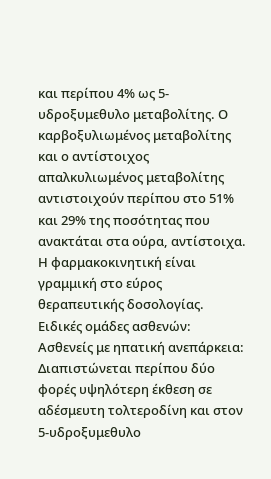και περίπου 4% ως 5-υδροξυμεθυλο μεταβολίτης. Ο καρβοξυλιωμένος μεταβολίτης και ο αντίστοιχος απαλκυλιωμένος μεταβολίτης αντιστοιχούν περίπου στο 51% και 29% της ποσότητας που ανακτάται στα ούρα, αντίστοιχα.
Η φαρμακοκινητική είναι γραμμική στο εύρος θεραπευτικής δοσολογίας.
Ειδικές ομάδες ασθενών:
Ασθενείς με ηπατική ανεπάρκεια:
Διαπιστώνεται περίπου δύο φορές υψηλότερη έκθεση σε αδέσμευτη τολτεροδίνη και στον 5-υδροξυμεθυλο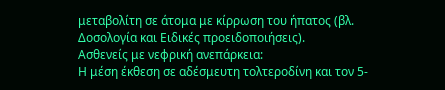μεταβολίτη σε άτομα με κίρρωση του ήπατος (βλ. Δοσολογία και Ειδικές προειδοποιήσεις).
Ασθενείς με νεφρική ανεπάρκεια:
Η μέση έκθεση σε αδέσμευτη τολτεροδίνη και τον 5-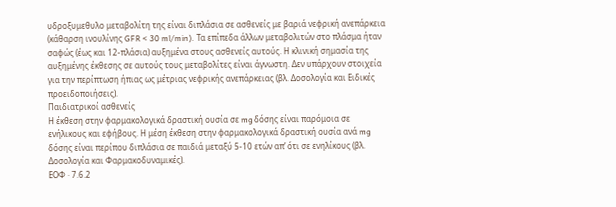υδροξυμεθυλο μεταβολίτη της είναι διπλάσια σε ασθενείς με βαριά νεφρική ανεπάρκεια (κάθαρση ινουλίνης GFR < 30 ml/min). Τα επίπεδα άλλων μεταβολιτών στο πλάσμα ήταν σαφώς (έως και 12-πλάσια) αυξημένα στους ασθενείς αυτούς. Η κλινική σημασία της αυξημένης έκθεσης σε αυτούς τους μεταβολίτες είναι άγνωστη. Δεν υπάρχουν στοιχεία για την περίπτωση ήπιας ως μέτριας νεφρικής ανεπάρκειας (βλ. Δοσολογία και Ειδικές προειδοποιήσεις).
Παιδιατρικοί ασθενείς
Η έκθεση στην φαρμακολογικά δραστική ουσία σε mg δόσης είναι παρόμοια σε ενήλικους και εφήβους. Η μέση έκθεση στην φαρμακολογικά δραστική ουσία ανά mg δόσης είναι περίπου διπλάσια σε παιδιά μεταξύ 5-10 ετών απ’ ότι σε ενηλίκους (βλ. Δοσολογία και Φαρμακοδυναμικές).
ΕΟΦ · 7.6.2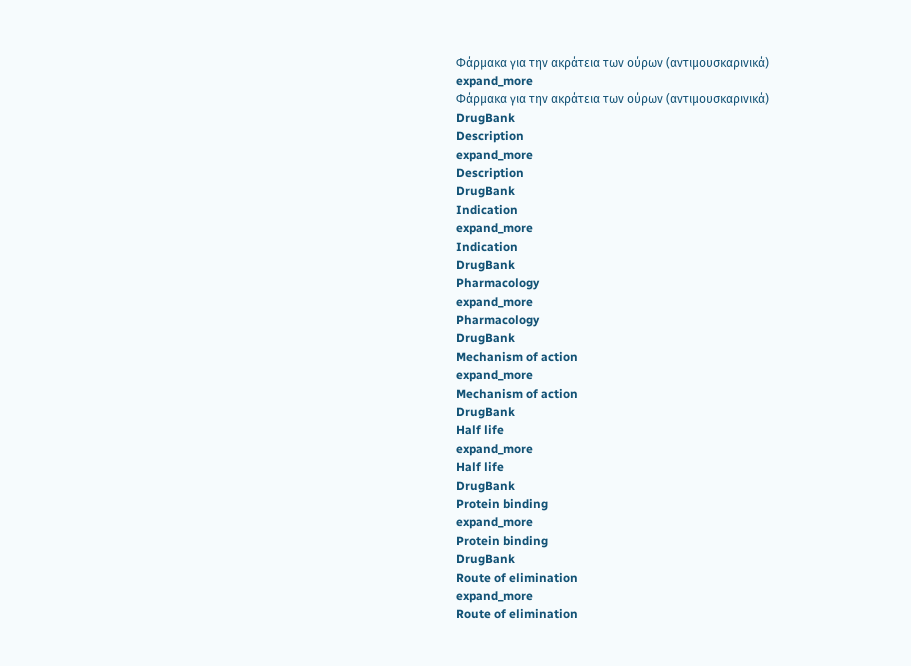Φάρμακα για την ακράτεια των ούρων (αντιμουσκαρινικά)
expand_more
Φάρμακα για την ακράτεια των ούρων (αντιμουσκαρινικά)
DrugBank
Description
expand_more
Description
DrugBank
Indication
expand_more
Indication
DrugBank
Pharmacology
expand_more
Pharmacology
DrugBank
Mechanism of action
expand_more
Mechanism of action
DrugBank
Half life
expand_more
Half life
DrugBank
Protein binding
expand_more
Protein binding
DrugBank
Route of elimination
expand_more
Route of elimination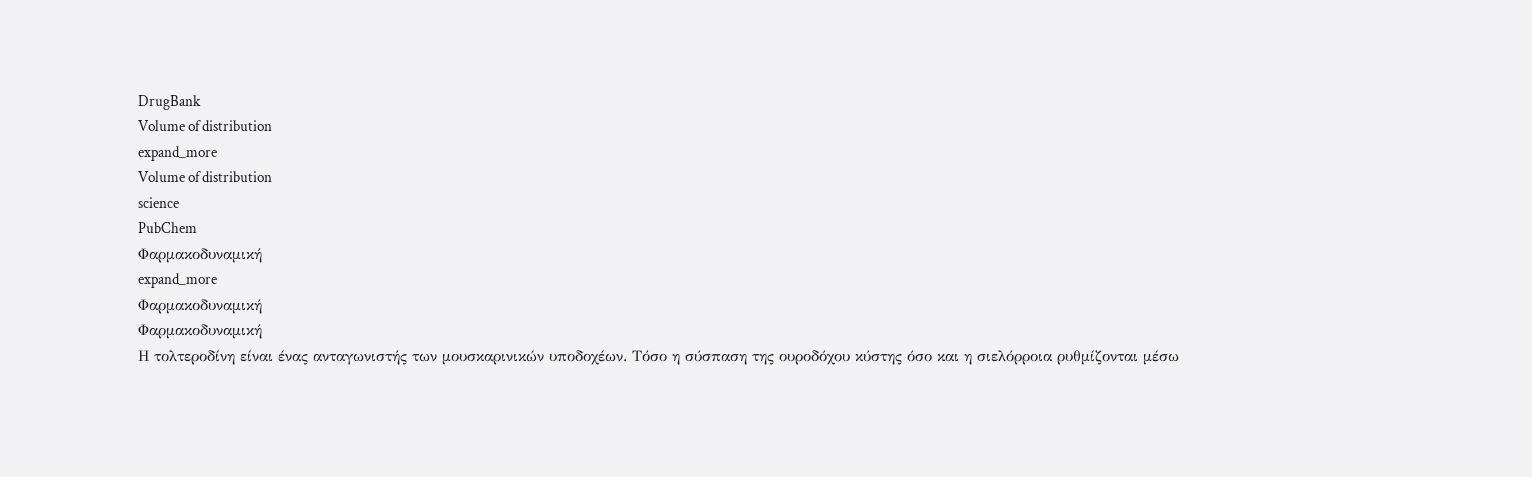DrugBank
Volume of distribution
expand_more
Volume of distribution
science
PubChem
Φαρμακοδυναμική
expand_more
Φαρμακοδυναμική
Φαρμακοδυναμική
Η τολτεροδίνη είναι ένας ανταγωνιστής των μουσκαρινικών υποδοχέων. Τόσο η σύσπαση της ουροδόχου κύστης όσο και η σιελόρροια ρυθμίζονται μέσω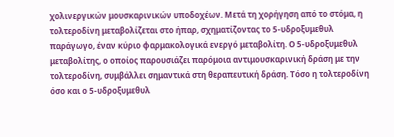χολινεργικών μουσκαρινικών υποδοχέων. Μετά τη χορήγηση από το στόμα, η τολτεροδίνη μεταβολίζεται στο ήπαρ, σχηματίζοντας το 5-υδροξυμεθυλ παράγωγο, έναν κύριο φαρμακολογικά ενεργό μεταβολίτη. Ο 5-υδροξυμεθυλ μεταβολίτης, ο οποίος παρουσιάζει παρόμοια αντιμουσκαρινική δράση με την τολτεροδίνη, συμβάλλει σημαντικά στη θεραπευτική δράση. Τόσο η τολτεροδίνη όσο και ο 5-υδροξυμεθυλ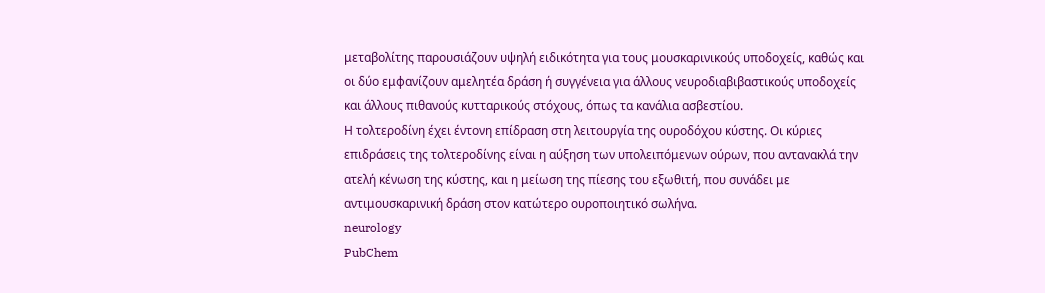μεταβολίτης παρουσιάζουν υψηλή ειδικότητα για τους μουσκαρινικούς υποδοχείς, καθώς και οι δύο εμφανίζουν αμελητέα δράση ή συγγένεια για άλλους νευροδιαβιβαστικούς υποδοχείς και άλλους πιθανούς κυτταρικούς στόχους, όπως τα κανάλια ασβεστίου.
Η τολτεροδίνη έχει έντονη επίδραση στη λειτουργία της ουροδόχου κύστης. Οι κύριες επιδράσεις της τολτεροδίνης είναι η αύξηση των υπολειπόμενων ούρων, που αντανακλά την ατελή κένωση της κύστης, και η μείωση της πίεσης του εξωθιτή, που συνάδει με αντιμουσκαρινική δράση στον κατώτερο ουροποιητικό σωλήνα.
neurology
PubChem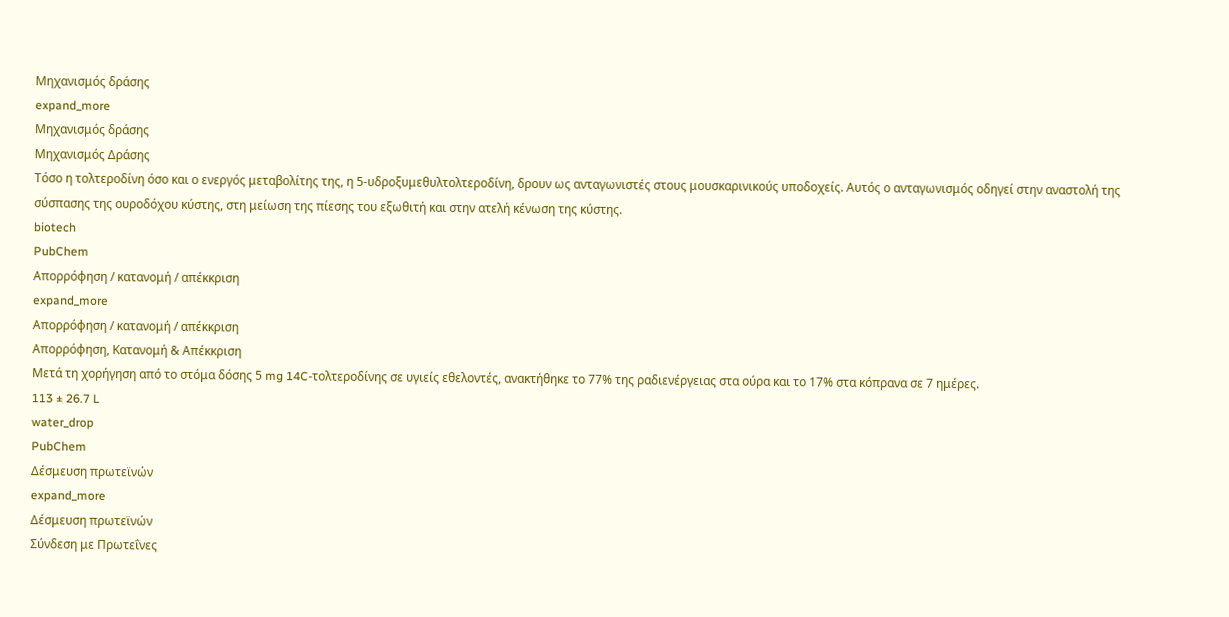Μηχανισμός δράσης
expand_more
Μηχανισμός δράσης
Μηχανισμός Δράσης
Τόσο η τολτεροδίνη όσο και ο ενεργός μεταβολίτης της, η 5-υδροξυμεθυλτολτεροδίνη, δρουν ως ανταγωνιστές στους μουσκαρινικούς υποδοχείς. Αυτός ο ανταγωνισμός οδηγεί στην αναστολή της σύσπασης της ουροδόχου κύστης, στη μείωση της πίεσης του εξωθιτή και στην ατελή κένωση της κύστης.
biotech
PubChem
Απορρόφηση / κατανομή / απέκκριση
expand_more
Απορρόφηση / κατανομή / απέκκριση
Απορρόφηση, Κατανομή & Απέκκριση
Μετά τη χορήγηση από το στόμα δόσης 5 mg 14C-τολτεροδίνης σε υγιείς εθελοντές, ανακτήθηκε το 77% της ραδιενέργειας στα ούρα και το 17% στα κόπρανα σε 7 ημέρες.
113 ± 26.7 L
water_drop
PubChem
Δέσμευση πρωτεϊνών
expand_more
Δέσμευση πρωτεϊνών
Σύνδεση με Πρωτεΐνες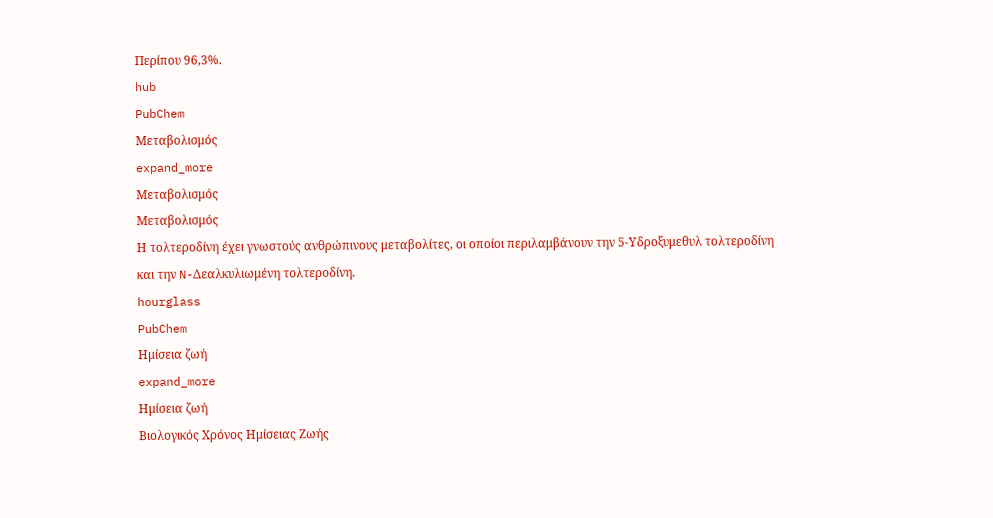Περίπου 96,3%.
hub
PubChem
Μεταβολισμός
expand_more
Μεταβολισμός
Μεταβολισμός
Η τολτεροδίνη έχει γνωστούς ανθρώπινους μεταβολίτες, οι οποίοι περιλαμβάνουν την 5-Υδροξυμεθυλ τολτεροδίνη και την N-Δεαλκυλιωμένη τολτεροδίνη.
hourglass
PubChem
Ημίσεια ζωή
expand_more
Ημίσεια ζωή
Βιολογικός Χρόνος Ημίσειας Ζωής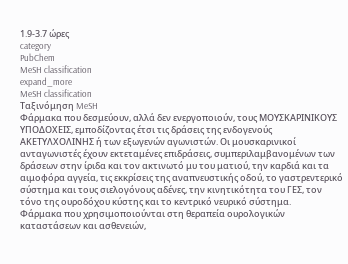1.9-3.7 ώρες
category
PubChem
MeSH classification
expand_more
MeSH classification
Ταξινόμηση MeSH
Φάρμακα που δεσμεύουν, αλλά δεν ενεργοποιούν, τους ΜΟΥΣΚΑΡΙΝΙΚΟΥΣ ΥΠΟΔΟΧΕΙΣ, εμποδίζοντας έτσι τις δράσεις της ενδογενούς ΑΚΕΤΥΛΧΟΛΙΝΗΣ ή των εξωγενών αγωνιστών. Οι μουσκαρινικοί ανταγωνιστές έχουν εκτεταμένες επιδράσεις, συμπεριλαμβανομένων των δράσεων στην ίριδα και τον ακτινωτό μυ του ματιού, την καρδιά και τα αιμοφόρα αγγεία, τις εκκρίσεις της αναπνευστικής οδού, το γαστρεντερικό σύστημα και τους σιελογόνους αδένες, την κινητικότητα του ΓΕΣ, τον τόνο της ουροδόχου κύστης και το κεντρικό νευρικό σύστημα.
Φάρμακα που χρησιμοποιούνται στη θεραπεία ουρολογικών καταστάσεων και ασθενειών,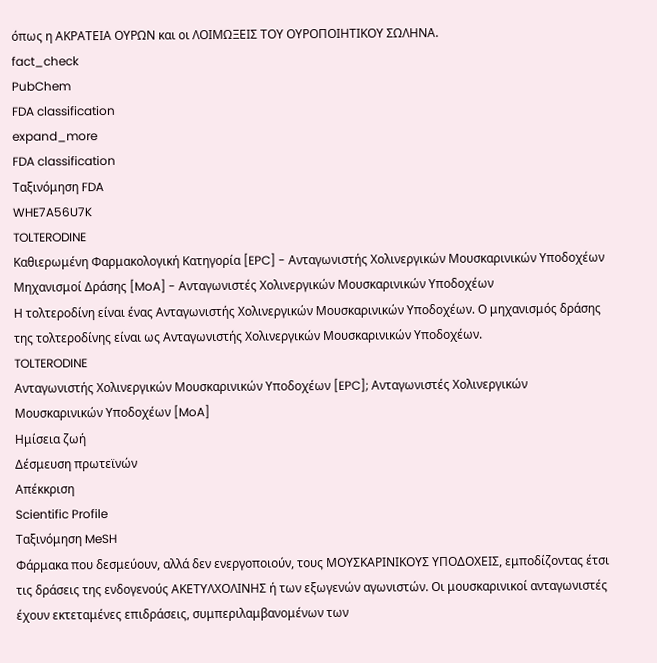όπως η ΑΚΡΑΤΕΙΑ ΟΥΡΩΝ και οι ΛΟΙΜΩΞΕΙΣ ΤΟΥ ΟΥΡΟΠΟΙΗΤΙΚΟΥ ΣΩΛΗΝΑ.
fact_check
PubChem
FDA classification
expand_more
FDA classification
Ταξινόμηση FDA
WHE7A56U7K
TOLTERODINE
Καθιερωμένη Φαρμακολογική Κατηγορία [EPC] - Ανταγωνιστής Χολινεργικών Μουσκαρινικών Υποδοχέων
Μηχανισμοί Δράσης [MoA] - Ανταγωνιστές Χολινεργικών Μουσκαρινικών Υποδοχέων
Η τολτεροδίνη είναι ένας Ανταγωνιστής Χολινεργικών Μουσκαρινικών Υποδοχέων. Ο μηχανισμός δράσης της τολτεροδίνης είναι ως Ανταγωνιστής Χολινεργικών Μουσκαρινικών Υποδοχέων.
TOLTERODINE
Ανταγωνιστής Χολινεργικών Μουσκαρινικών Υποδοχέων [EPC]; Ανταγωνιστές Χολινεργικών Μουσκαρινικών Υποδοχέων [MoA]
Ημίσεια ζωή
Δέσμευση πρωτεϊνών
Απέκκριση
Scientific Profile
Ταξινόμηση MeSH
Φάρμακα που δεσμεύουν, αλλά δεν ενεργοποιούν, τους ΜΟΥΣΚΑΡΙΝΙΚΟΥΣ ΥΠΟΔΟΧΕΙΣ, εμποδίζοντας έτσι τις δράσεις της ενδογενούς ΑΚΕΤΥΛΧΟΛΙΝΗΣ ή των εξωγενών αγωνιστών. Οι μουσκαρινικοί ανταγωνιστές έχουν εκτεταμένες επιδράσεις, συμπεριλαμβανομένων των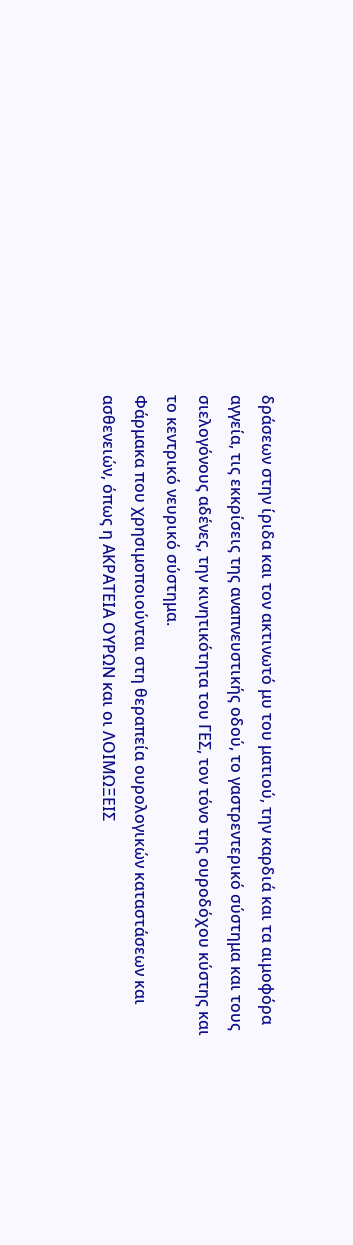δράσεων στην ίριδα και τον ακτινωτό μυ του ματιού, την καρδιά και τα αιμοφόρα αγγεία, τις εκκρίσεις της αναπνευστικής οδού, το γαστρεντερικό σύστημα και τους σιελογόνους αδένες, την κινητικότητα του ΓΕΣ, τον τόνο της ουροδόχου κύστης και το κεντρικό νευρικό σύστημα.
Φάρμακα που χρησιμοποιούνται στη θεραπεία ουρολογικών καταστάσεων και ασθενειών, όπως η ΑΚΡΑΤΕΙΑ ΟΥΡΩΝ και οι ΛΟΙΜΩΞΕΙΣ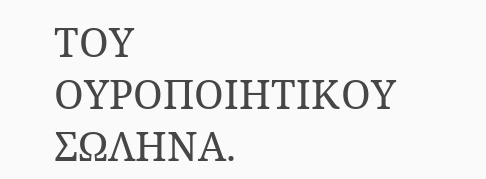ΤΟΥ ΟΥΡΟΠΟΙΗΤΙΚΟΥ ΣΩΛΗΝΑ.